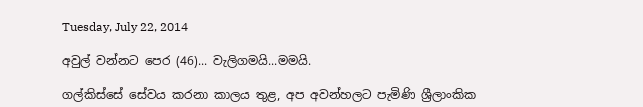Tuesday, July 22, 2014

අවුල් වන්නට පෙර (46)... වැලිගමයි...මමයි.

ගල්කිස්සේ සේවය කරනා කාලය තුළ, අප අවන්හලට පැමිණි ශ්‍රීලාංකික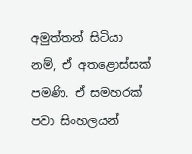අමුත්තන් සිටියා නම්, ඒ අතළොස්සක් පමණි. ඒ සමහරක් පවා සිංහලයන්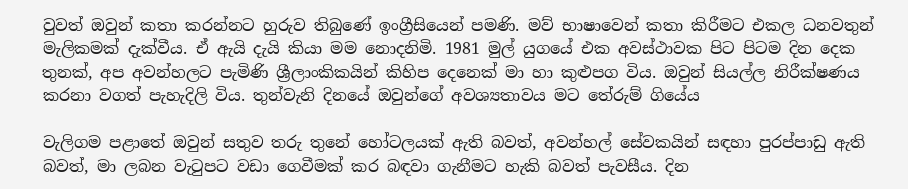වුවත් ඔවුන් කතා කරන්නට හුරුව තිබුණේ ඉංග්‍රීසියෙන් පමණි. මව් භාෂාවෙන් කතා කිරීමට එකල ධනවතුන් මැලිකමක් දැක්වීය. ඒ ඇයි දැයි කියා මම නොදනිමි. 1981 මුල් යුගයේ එක අවස්ථාවක පිට පිටම දින දෙක තුනක්, අප අවන්හලට පැමිණි ශ්‍රීලාංකිකයින් කිහිප දෙනෙක් මා හා කුළුපග විය. ඔවුන් සියල්ල නිරීක්ෂණය කරනා වගත් පැහැදිලි විය. තුන්වැනි දිනයේ ඔවුන්ගේ අවශ්‍යතාවය මට තේරුම් ගියේය

වැලිගම පළාතේ ඔවුන් සතුව තරු තුනේ හෝටලයක් ඇති බවත්, අවන්හල් සේවකයින් සඳහා පුරප්පාඩු ඇති බවත්, මා ලබන වැටුපට වඩා ගෙවීමක් කර බඳවා ගැනීමට හැකි බවත් පැවසීය. දින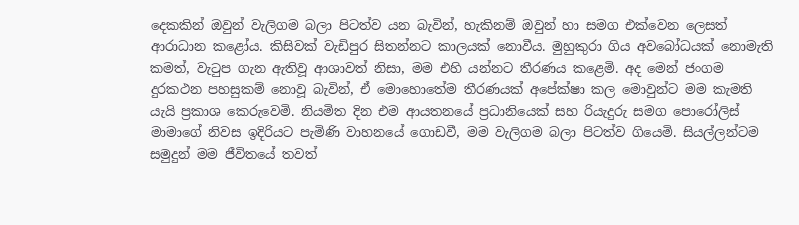දෙකකින් ඔවුන් වැලිගම බලා පිටත්ව යන බැවින්, හැකිනම් ඔවුන් හා සමග එක්වෙන ලෙසත් ආරාධාන කළෝය. කිසිවක් වැඩිපුර සිතන්නට කාලයක් නොවීය. මුහුකුරා ගිය අවබෝධයක් නොමැති කමත්, වැටුප ගැන ඇතිවූ ආශාවත් නිසා, මම එහි යන්නට තීරණය කළෙමි. අද මෙන් ජංගම දුරකථන පහසුකම් නොවූ බැවින්, ඒ මොහොතේම තීරණයක් අපේක්ෂා කල මොවුන්ට මම කැමති යැයි ප්‍රකාශ කෙරුවෙමි. නියමිත දින එම ආයතනයේ ප්‍රධානියෙක් සහ රියැදුරු සමග පොරෝලිස් මාමාගේ නිවස ඉදිරියට පැමිණි වාහනයේ ගොඩවී, මම වැලිගම බලා පිටත්ව ගියෙමි. සියල්ලන්ටම සමුදුන් මම ජීවිතයේ තවත්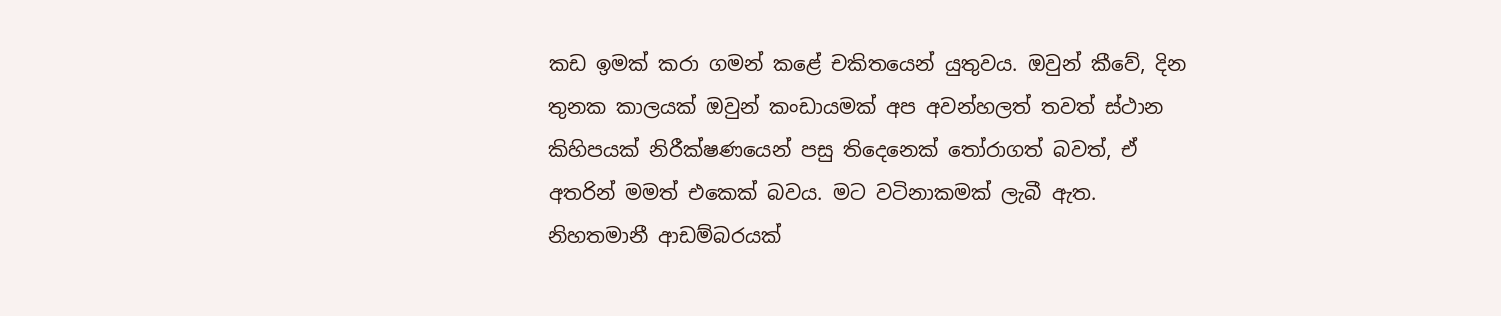කඩ ඉමක් කරා ගමන් කළේ චකිතයෙන් යුතුවය. ඔවුන් කීවේ, දින තුනක කාලයක් ඔවුන් කංඩායමක් අප අවන්හලත් තවත් ස්ථාන කිහිපයක් නිරීක්ෂණයෙන් පසු තිදෙනෙක් තෝරාගත් බවත්, ඒ අතරින් මමත් එකෙක් බවය. මට වටිනාකමක් ලැබී ඇත. නිහතමානී ආඩම්බරයක්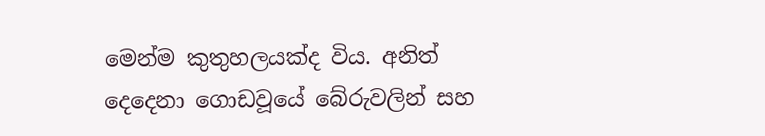මෙන්ම කුතුහලයක්ද විය. අනිත් දෙදෙනා ගොඩවූයේ බේරුවලින් සහ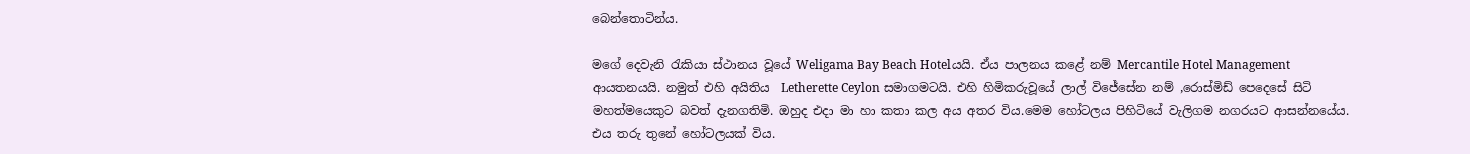බෙන්තොටින්ය.

මගේ දෙවැනි රැකියා ස්ථානය වූයේ Weligama Bay Beach Hotelයයි. ඒය පාලනය කළේ නම් Mercantile Hotel Management ආයතනයයි. නමුත් එහි අයිතිය  Letherette Ceylon සමාගමටයි. එහි හිමිකරුවූයේ ලාල් විජේසේන නම් ,රොස්මිඩ් පෙදෙසේ සිටි මහත්මයෙකුට බවත් දැනගතිමි. ඔහුද එදා මා හා කතා කල අය අතර විය.මෙම හෝටලය පිහිටියේ වැලිගම නගරයට ආසන්නයේය. එය තරු තුනේ හෝටලයක් විය.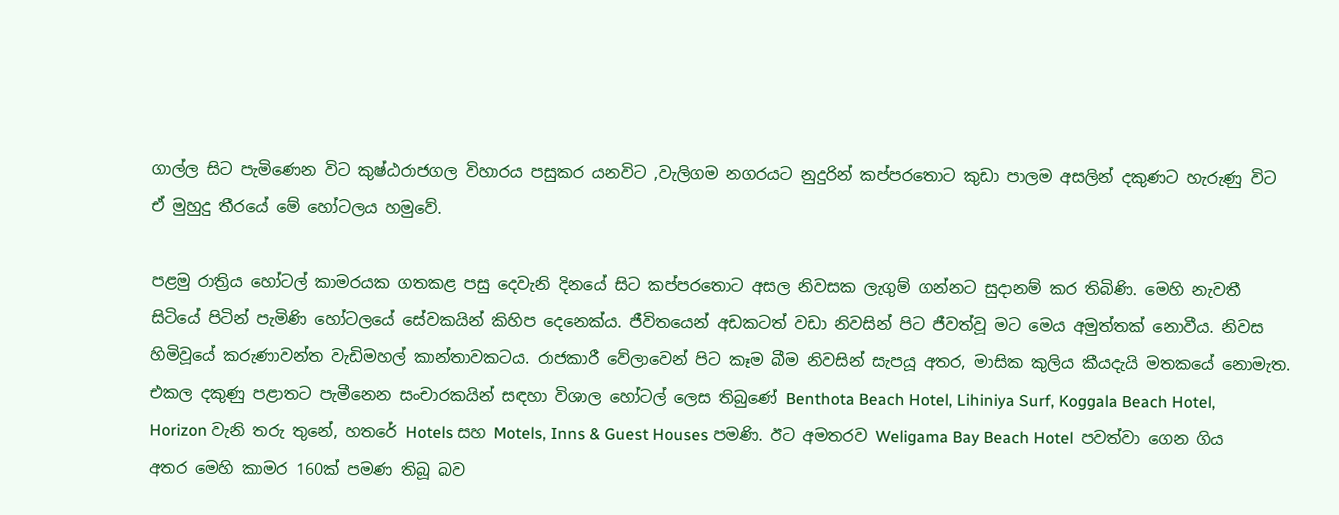ගාල්ල සිට පැමිණෙන විට කුෂ්ඨරාජගල විහාරය පසුකර යනවිට ,වැලිගම නගරයට නුදුරින් කප්පරතොට කුඩා පාලම අසලින් දකුණට හැරුණු විට ඒ මුහුදු තීරයේ මේ හෝටලය හමුවේ.

පළමු රාත්‍රිය හෝටල් කාමරයක ගතකළ පසු දෙවැනි දිනයේ සිට කප්පරතොට අසල නිවසක ලැගුම් ගන්නට සුදානම් කර තිබිණි. මෙහි නැවතී සිටියේ පිටින් පැමිණි හෝටලයේ සේවකයින් කිහිප දෙනෙක්ය. ජීවිතයෙන් අඩකටත් වඩා නිවසින් පිට ජීවත්වූ මට මෙය අමුත්තක් නොවීය. නිවස හිමිවූයේ කරුණාවන්ත වැඩිමහල් කාන්තාවකටය. රාජකාරී වේලාවෙන් පිට කෑම බීම නිවසින් සැපයූ අතර, මාසික කුලිය කීයදැයි මතකයේ නොමැත. එකල දකුණු පළාතට පැමීනෙන සංචාරකයින් සඳහා විශාල හෝටල් ලෙස තිබුණේ Benthota Beach Hotel, Lihiniya Surf, Koggala Beach Hotel, Horizon වැනි තරු තුනේ, හතරේ Hotels සහ Motels, Inns & Guest Houses පමණි. ඊට අමතරව Weligama Bay Beach Hotel  පවත්වා ගෙන ගිය අතර මෙහි කාමර 160ක් පමණ තිබූ බව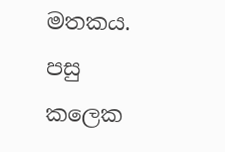මතකය. පසු කලෙක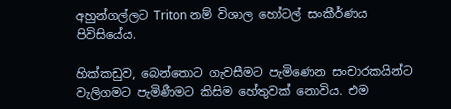අහුන්ගල්ලට Triton නම් විශාල හෝටල් සංකීර්ණය පිවිසියේය.

හික්කඩුව, බෙන්තොට ගැවසීමට පැමිණෙන සංචාරකයින්ට වැලිගමට පැමිණීමට කිසිම හේතුවක් නොවිය. එම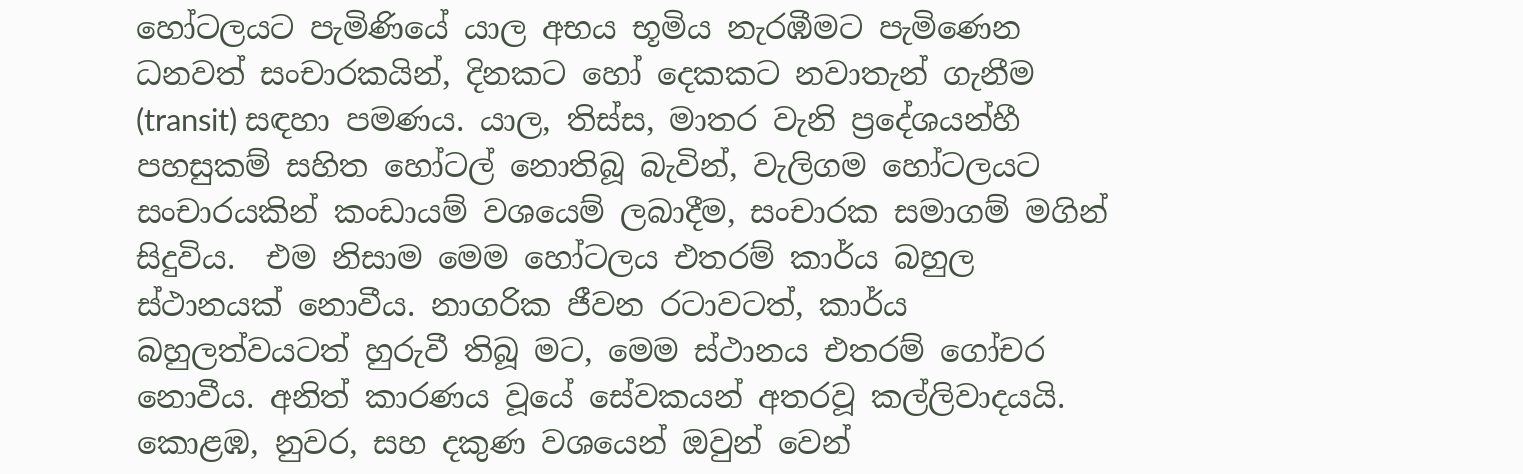හෝටලයට පැමිණියේ යාල අභය භූමිය නැරඹීමට පැමිණෙන ධනවත් සංචාරකයින්, දිනකට හෝ දෙකකට නවාතැන් ගැනීම (transit) සඳහා පමණය. යාල, තිස්ස, මාතර වැනි ප්‍රදේශයන්හී පහසුකම් සහිත හෝටල් නොතිබූ බැවින්, වැලිගම හෝටලයට සංචාරයකින් කංඩායම් වශයෙම් ලබාදීම, සංචාරක සමාගම් මගින් සිදුවිය.  එම නිසාම මෙම හෝටලය එතරම් කාර්ය බහුල ස්ථානයක් නොවීය. නාගරික ජීවන රටාවටත්, කාර්ය බහුලත්වයටත් හුරුවී තිබූ මට, මෙම ස්ථානය එතරම් ගෝචර නොවීය. අනිත් කාරණය වූයේ සේවකයන් අතරවූ කල්ලිවාදයයි. කොළඹ, නුවර, සහ දකුණ වශයෙන් ඔවුන් වෙන්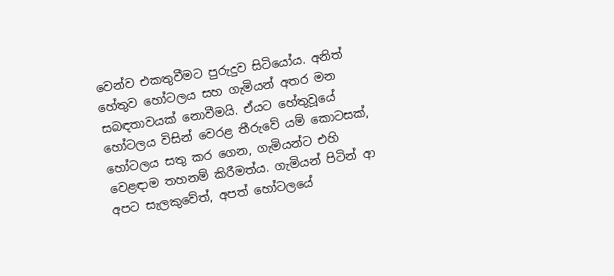වෙන්ව එකතුවීමට පුරුදුව සිටියෝය. අනිත් හේතුව හෝටලය සහ ගැමියන් අතර මන සබඳතාවයක් නොවීමයි. ඒයට හේතුවූයේ හෝටලය විසින් වෙරළ තීරුවේ යම් කොටසක්, හෝටලය සතු කර ගෙන, ගැමියන්ට එහි වෙළඳාම තහනම් කිරීමත්ය. ගැමියන් පිටින් ආ අපට සැලකුවේත්, අපත් හෝටලයේ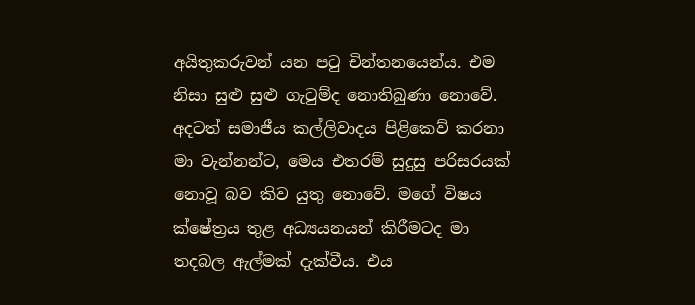අයිතුකරුවන් යන පටු චින්තනයෙන්ය. එම නිසා සුළු සුළු ගැටුම්ද නොතිබුණා නොවේ.  අදටත් සමාජීය කල්ලිවාදය පිළිකෙව් කරනා මා වැන්නන්ට, මෙය එතරම් සුදුසු පරිසරයක් නොවූ බව කිව යුතු නොවේ. මගේ විෂය ක්ෂේත්‍රය තුළ අධ්‍යයනයන් කිරීමටද මා තදබල ඇල්මක් දැක්වීය. එය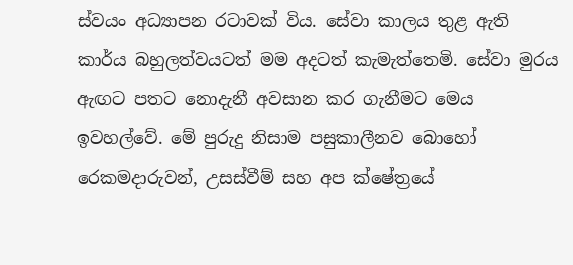ස්වයං අධ්‍යාපන රටාවක් විය. සේවා කාලය තුළ ඇති කාර්ය බහුලත්වයටත් මම අදටත් කැමැත්තෙමි. සේවා මුරය ඇඟට පතට නොදැනී අවසාන කර ගැනීමට මෙය ඉවහල්වේ. මේ පුරුදු නිසාම පසුකාලීනව බොහෝ රෙකමදාරුවන්, උසස්වීම් සහ අප ක්ෂේත්‍රයේ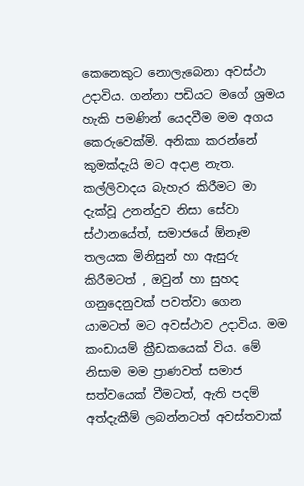කෙනෙකුට නොලැබෙනා අවස්ථා උදාවිය. ගන්නා පඩියට මගේ ශ්‍රමය හැකි පමණින් යෙදවීම මම අගය කෙරුවෙක්මි. අනිකා කරන්නේ කුමක්දැයි මට අදාළ නැත. කල්ලිවාදය බැහැර කිරීමට මා දැක්වූ උනන්දුව නිසා සේවා ස්ථානයේත්, සමාජයේ ඕනෑම තලයක මිනිසුන් හා ඇසුරු කිරීමටත් , ඔවුන් හා සුහද ගනුදෙනුවක් පවත්වා ගෙන යාමටත් මට අවස්ථාව උදාවිය. මම කංඩායම් ක්‍රීඩකයෙක් විය. මේ නිසාම මම ප්‍රාණවත් සමාජ සත්වයෙක් වීමටත්, ඇති පදම්  අත්දැකීම් ලබන්නටත් අවස්තවාක්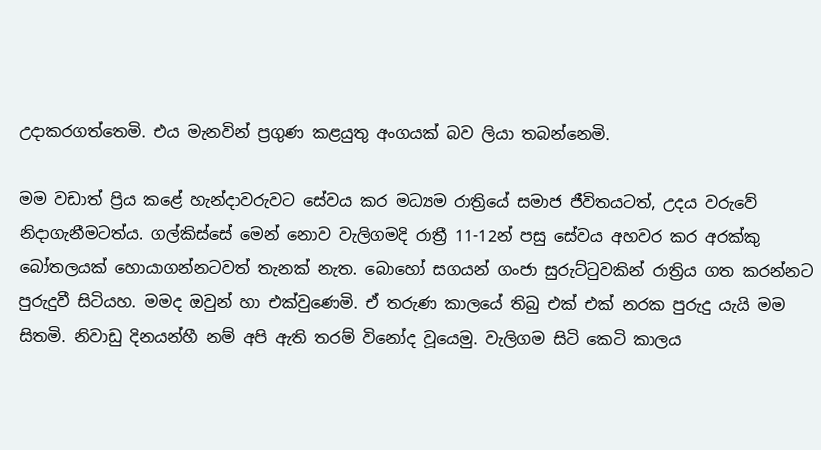උදාකරගත්තෙමි. එය මැනවින් ප්‍රගුණ කළයුතු අංගයක් බව ලියා තබන්නෙමි.

මම වඩාත් ප්‍රිය කළේ හැන්දාවරුවට සේවය කර මධ්‍යම රාත්‍රියේ සමාජ ජීවිතයටත්, උදය වරුවේ නිදාගැනීමටත්ය. ගල්කිස්සේ මෙන් නොව වැලිගමදි රාත්‍රී 11-12න් පසු සේවය අහවර කර අරක්කු බෝතලයක් හොයාගන්නටවත් තැනක් නැත. බොහෝ සගයන් ගංජා සුරුට්ටුවකින් රාත්‍රිය ගත කරන්නට පුරුදුවී සිටියහ. මමද ඔවුන් හා එක්වුණෙමි. ඒ තරුණ කාලයේ තිබු එක් එක් නරක පුරුදු යැයි මම සිතමි. නිවාඩු දිනයන්හී නම් අපි ඇති තරම් විනෝද වූයෙමු. වැලිගම සිටි කෙටි කාලය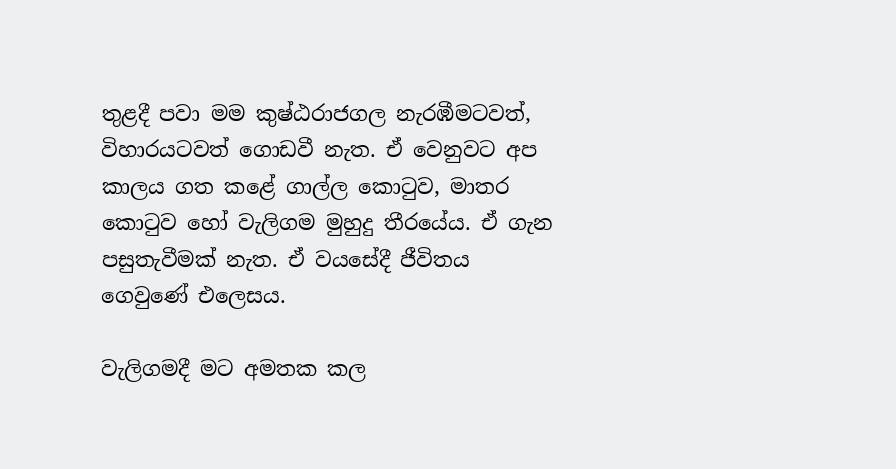තුළදී පවා මම කුෂ්ඨරාජගල නැරඹීමටවත්, විහාරයටවත් ගොඩවී නැත. ඒ වෙනුවට අප කාලය ගත කළේ ගාල්ල කොටුව, මාතර කොටුව හෝ වැලිගම මුහුදු තීරයේය. ඒ ගැන පසුතැවීමක් නැත. ඒ වයසේදී ජීවිතය ගෙවුණේ එලෙසය.

වැලිගමදී මට අමතක කල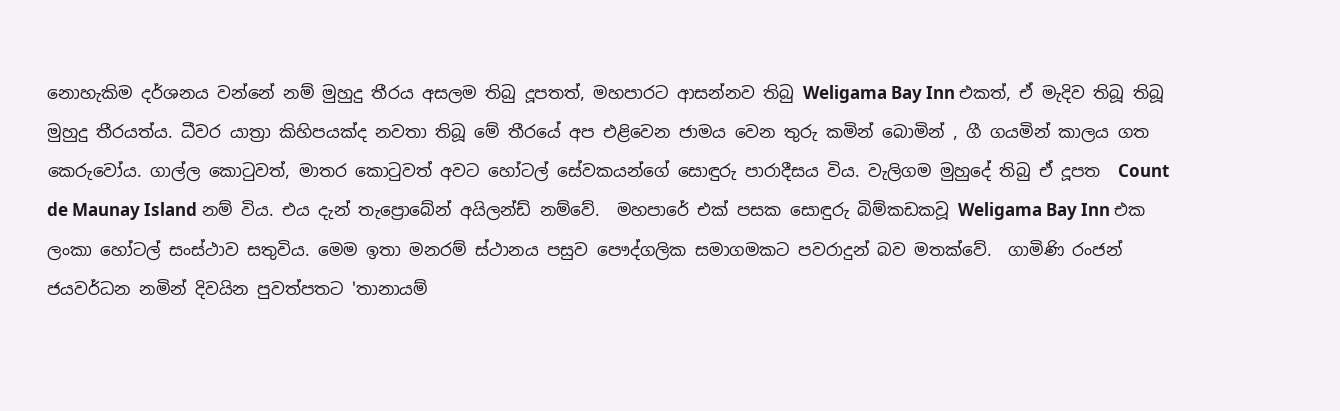නොහැකිම දර්ශනය වන්නේ නම් මුහුදු තීරය අසලම තිබු දූපතත්, මහපාරට ආසන්නව තිබු Weligama Bay Inn එකත්, ඒ මැදිව තිබූ තිබූ මුහුදු තීරයත්ය. ධීවර යාත්‍රා කිහිපයක්ද නවතා තිබූ මේ තීරයේ අප එළිවෙන ජාමය වෙන තුරු කමින් බොමින් , ගී ගයමින් කාලය ගත කෙරුවෝය. ගාල්ල කොටුවත්, මාතර කොටුවත් අවට හෝටල් සේවකයන්ගේ සොඳුරු පාරාදීසය විය. වැලිගම මුහුදේ තිබු ඒ දූපත  Count de Maunay Island නම් විය. එය දැන් තැප්‍රොබේන් අයිලන්ඩ් නම්වේ.  මහපාරේ එක් පසක සොඳුරු බිම්කඩකවූ Weligama Bay Inn එක ලංකා හෝටල් සංස්ථාව සතුවිය. මෙම ඉතා මනරම් ස්ථානය පසුව පෞද්ගලික සමාගමකට පවරාදුන් බව මතක්වේ.  ගාමිණි රංජන් ජයවර්ධන නමින් දිවයින පුවත්පතට 'තානායම්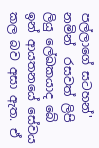පල්ලාගේ සටහන්' නමින්  රසවත් ලිපි ලියු ලේඛකයාද බේ ඉන් ආයතනයේ සේවය කල බව අසා ඇත. ඒ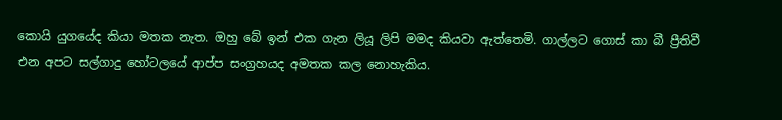කොයි යුගයේද කියා මතක නැත. ඔහු බේ ඉන් එක ගැන ලියූ ලිපි මමද කියවා ඇත්තෙමි. ගාල්ලට ගොස් කා බී ප්‍රීතිවී එන අපට සල්ගාදු හෝටලයේ ආප්ප සංග්‍රහයද අමතක කල නොහැකිය.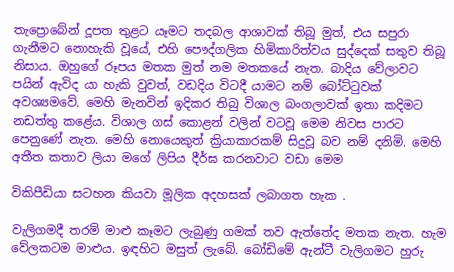තැප්‍රොබේන් දූපත තුළට යෑමට තදබල ආශාවක් තිබූ මුත්, එය සපුරා ගැනීමට නොහැකි වූයේ, එහි පෞද්ගලික හිමිකාරිත්වය සුද්දෙක් සතුව තිබූ නිසාය. ඔහුගේ රූපය මතක මුත් නම මතකයේ නැත. බාදිය වේලාවට පයින් ඇවිද යා හැකි වුවත්, වඩදිය විටදී යාමට නම් බෝට්ටුවක් අවශ්‍යමවේ. මෙහි මැනවින් ඉදිකර තිබු විශාල බංගලාවක් ඉතා කදිමට නඩත්තු කළේය. විශාල ගස් කොළන් වලින් වටවූ මෙම නිවස පාරට පෙනුණේ නැත. මෙහි නොයෙකුත් ක්‍රියාකාරකම් සිදුවූ බව නම් දනිමි. මෙහි අතීත කතාව ලියා මගේ ලිපිය දීර්ඝ කරනවාට වඩා මෙම

විකිපීඩියා සටහන කියවා මූලික අදහසක් ලබාගත හැක .

වැලිගමදී තරම් මාළු කෑමට ලැබුණු ගමක් තව ඇත්තේද මතක නැත. හැම වේලකටම මාළුය. ඉඳහිට මසුත් ලැබේ. බෝඩිමේ ඇන්ටී වැලිගමට හුරු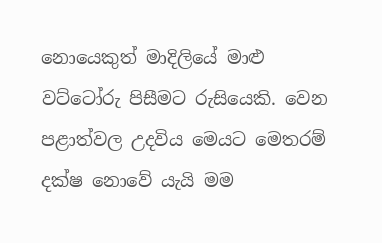නොයෙකුත් මාදිලියේ මාළු වට්ටෝරු පිසීමට රුසියෙකි. වෙන පළාත්වල උදවිය මෙයට මෙතරම් දක්ෂ නොවේ යැයි මම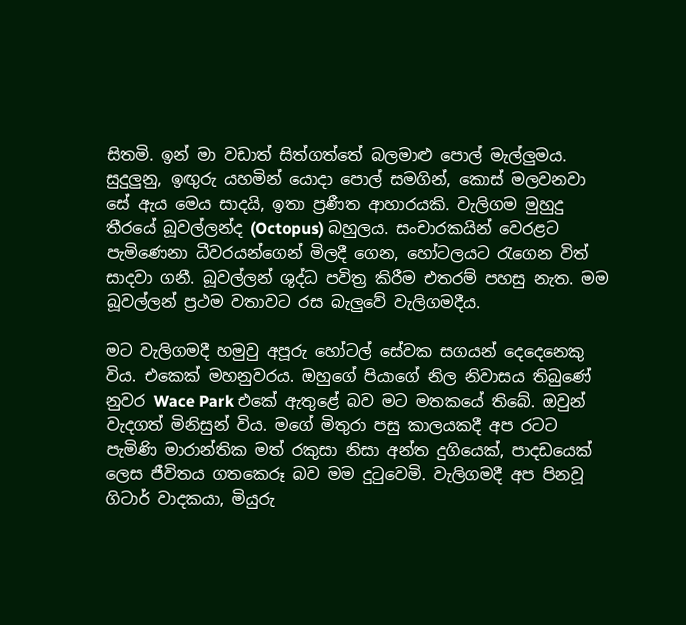සිතමි. ඉන් මා වඩාත් සිත්ගත්තේ බලමාළු පොල් මැල්ලුමය. සුදුලුනු, ඉඟුරු යහමින් යොදා පොල් සමගින්, කොස් මලවනවා සේ ඇය මෙය සාදයි, ඉතා ප්‍රණීත ආහාරයකි. වැලිගම මුහුදු තීරයේ බූවල්ලන්ද (Octopus) බහුලය. සංචාරකයින් වෙරළට පැමිණෙනා ධීවරයන්ගෙන් මිලදී ගෙන, හෝටලයට රැගෙන විත් සාදවා ගනී. බූවල්ලන් ශුද්ධ පවිත්‍ර කිරීම එතරම් පහසු නැත. මම බූවල්ලන් ප්‍රථම වතාවට රස බැලුවේ වැලිගමදීය.

මට වැලිගමදී හමුවු අපූරු හෝටල් සේවක සගයන් දෙදෙනෙකු විය. එකෙක් මහනුවරය. ඔහුගේ පියාගේ නිල නිවාසය තිබුණේ නුවර Wace Park එකේ ඇතුළේ බව මට මතකයේ තිබේ. ඔවුන් වැදගත් මිනිසුන් විය. මගේ මිතුරා පසු කාලයකදී අප රටට පැමිණි මාරාන්තික මත් රකුසා නිසා අන්ත දුගියෙක්, පාදඩයෙක් ලෙස ජීවිතය ගතකෙරූ බව මම දුටුවෙමි. වැලිගමදී අප පිනවූ ගිටාර් වාදකයා, මියුරු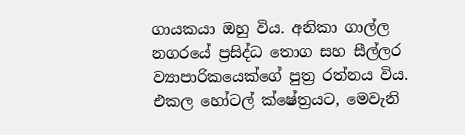ගායකයා ඔහු විය. අනිකා ගාල්ල නගරයේ ප්‍රසිද්ධ තොග සහ සීල්ලර ව්‍යාපාරිකයෙක්ගේ පුත්‍ර රත්නය විය. එකල හෝටල් ක්ෂේත්‍රයට, මෙවැනි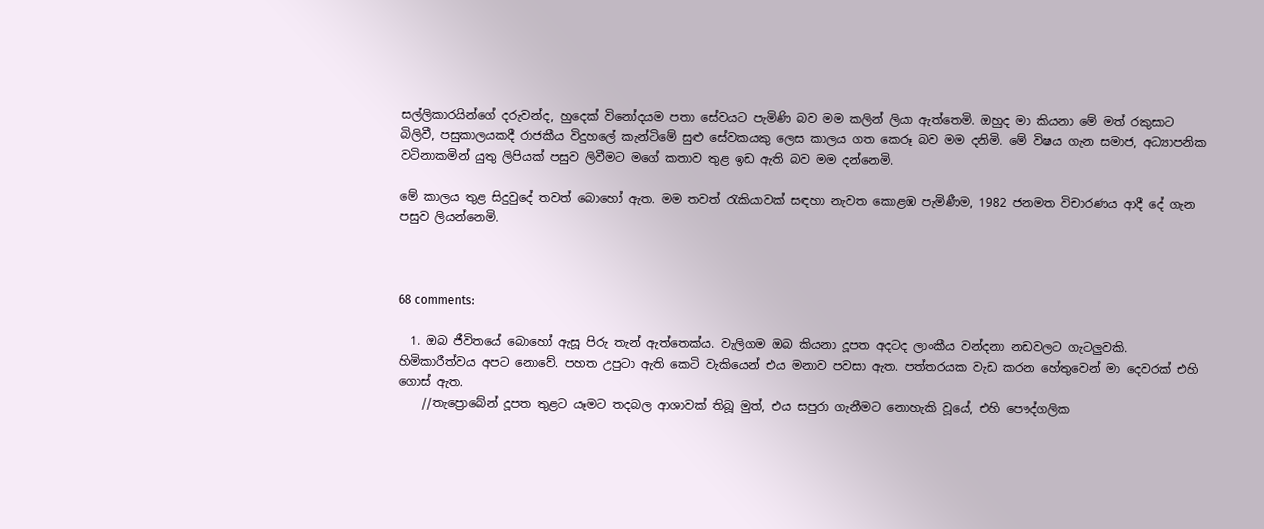සල්ලිකාරයින්ගේ දරුවන්ද, හුදෙක් විනෝදයම පතා සේවයට පැමිණි බව මම කලින් ලියා ඇත්තෙමි. ඔහුද මා කියනා මේ මත් රකුසාට බිලිවී, පසුකාලයකදී රාජකීය විදුහලේ කැන්ටිමේ සුළු සේවකයකු ලෙස කාලය ගත කෙරූ බව මම දනිමි. මේ විෂය ගැන සමාජ, අධ්‍යාපනික වටිනාකමින් යුතු ලිපියක් පසුව ලිවීමට මගේ කතාව තුළ ඉඩ ඇති බව මම දන්නෙමි.

මේ කාලය තුළ සිදුවුදේ තවත් බොහෝ ඇත. මම තවත් රැකියාවක් සඳහා නැවත කොළඹ පැමිණීම, 1982 ජනමත විචාරණය ආදී දේ ගැන පසුව ලියන්නෙමි.



68 comments:

  1. ඔබ ජීවිතයේ බොහෝ ඇසූ පිරු තැන් ඇත්තෙක්ය. වැලිගම ඔබ කියනා දූපත අදටද ලාංකීය වන්දනා නඩවලට ගැටලුවකි. හිමිකාරීත්වය අපට නොවේ. පහත උපුටා ඇති කෙටි වැකියෙන් එය මනාව පවසා ඇත. පත්තරයක වැඩ කරන හේතුවෙන් මා දෙවරක් එහි ගොස් ඇත.
    //තැප්‍රොබේන් දූපත තුළට යෑමට තදබල ආශාවක් තිබූ මුත්, එය සපුරා ගැනීමට නොහැකි වූයේ, එහි පෞද්ගලික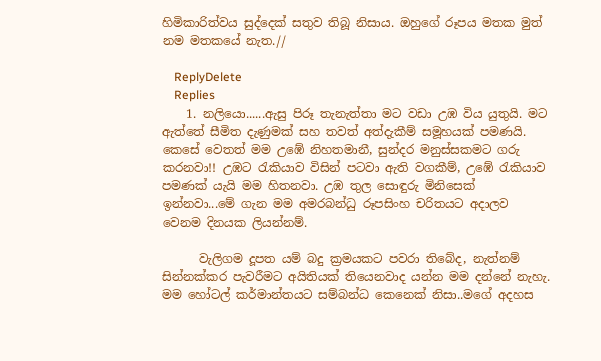හිමිකාරිත්වය සුද්දෙක් සතුව තිබූ නිසාය. ඔහුගේ රූපය මතක මුත් නම මතකයේ නැත.//

    ReplyDelete
    Replies
    1. නලියො......ඇසු පිරූ තැනැත්තා මට වඩා උඹ විය යුතුයි. මට ඇත්තේ සීමිත දැණුමක් සහ තවත් අත්දැකීම් සමූහයක් පමණයි. කෙසේ වෙතත් මම උඹේ නිහතමානී, සුන්දර මනුස්සකමට ගරු කරනවා!! උඹට රැකියාව විසින් පටවා ඇති වගකීම්, උඹේ රැකියාව පමණක් යැයි මම හිතනවා. උඹ තුල සොඳුරු මිනිසෙක් ඉන්නවා...මේ ගැන මම අමරබන්ධු රූපසිංහ චරිතයට අදාලව වෙනම දිනයක ලියන්නම්.

      වැලිගම දූපත යම් බදු ක්‍රමයකට පවරා තිබේද, නැත්නම් සින්නක්කර පැවරීමට අයිතියක් තියෙනවාද යන්න මම දන්නේ නැහැ. මම හෝටල් කර්මාන්තයට සම්බන්ධ කෙනෙක් නිසා..මගේ අදහස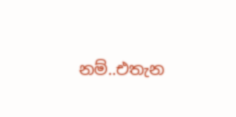නම්..එතැන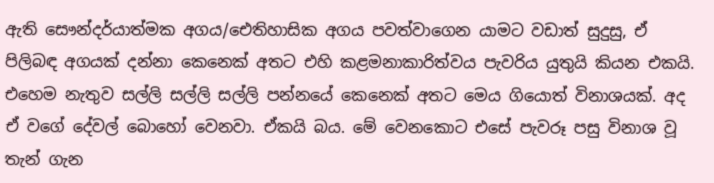ඇති සෞන්දර්යාත්මක අගය/ඓතිහාසික අගය පවත්වාගෙන යාමට වඩාත් සුදුසු, ඒ පිලිබඳ අගයක් දන්නා කෙනෙක් අතට එහි කළමනාකාරිත්වය පැවරිය යුතුයි කියන එකයි. එහෙම නැතුව සල්ලි සල්ලි සල්ලි පන්නයේ කෙනෙක් අතට මෙය ගියොත් විනාශයක්. අද ඒ වගේ දේවල් බොහෝ වෙනවා. ඒකයි බය. මේ වෙනකොට එසේ පැවරූ පසු විනාශ වූ තැන් ගැන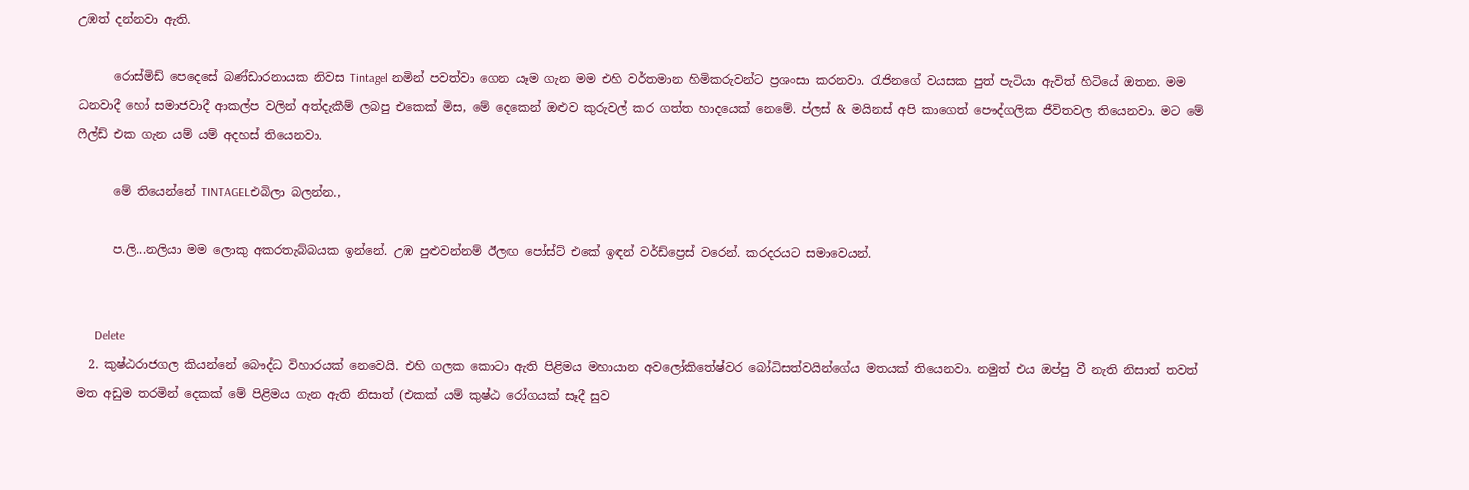උඹත් දන්නවා ඇති.

      රොස්මිඩ් පෙදෙසේ බණ්ඩාරනායක නිවස Tintagel නමින් පවත්වා ගෙන යෑම ගැන මම එහි වර්තමාන හිමිකරුවන්ට ප්‍රශංසා කරනවා. රැජිනගේ වයසක පුත් පැටියා ඇවිත් හිටියේ ඔතන. මම ධනවාදී හෝ සමාජවාදී ආකල්ප වලින් අත්දැකීම් ලබපු එකෙක් මිස, මේ දෙකෙන් ඔළුව කුරුවල් කර ගත්ත හාදයෙක් නෙමේ. ප්ලස් & මයිනස් අපි කාගෙත් පෞද්ගලික ජීවිතවල තියෙනවා. මට මේ ෆීල්ඩ් එක ගැන යම් යම් අදහස් තියෙනවා.

      මේ තියෙන්නේ TINTAGELඑබිලා බලන්න.,

      ප.ලි...නලියා මම ලොකු අකරතැබ්බයක ඉන්නේ. උඹ පුළුවන්නම් ඊලඟ පෝස්ට් එකේ ඉඳන් වර්ඩ්ප්‍රෙස් වරෙන්. කරදරයට සමාවෙයන්.


      Delete
  2. කුෂ්ඨරාජගල කියන්නේ බෞද්ධ විහාරයක් නෙවෙයි. එහි ගලක කොටා ඇති පිළිමය මහායාන අවලෝකිතේෂ්වර බෝධිසත්වයින්ගේය මතයක් තියෙනවා. නමුත් එය ඔප්පු වී නැති නිසාත් තවත් මත අඩුම තරමින් දෙකක් මේ පිළිමය ගැන ඇති නිසාත් (එකක් යම් කුෂ්ඨ රෝගයක් සෑදී සුව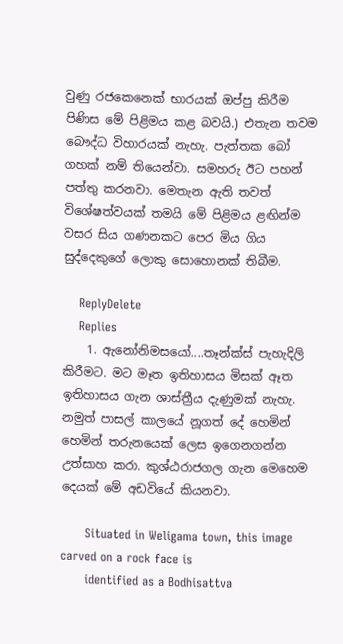වුණු රජකෙනෙක් භාරයක් ඔප්පු කිරීම පිණිස මේ පිළිමය කළ බවයි.) එතැන තවම බෞද්ධ විහාරයක් නැහැ. පැත්තක බෝ ගහක් නම් තියෙන්වා. සමහරු ඊට පහන් පත්තු කරනවා. මෙතැන ඇති තවත් විශේෂත්වයක් තමයි මේ පිළිමය ළඟින්ම වසර සිය ගණනකට පෙර මිය ගිය සුද්දෙකුගේ ලොකු සොහොනක් තිබීම.

    ReplyDelete
    Replies
    1. ඇනෝනිමසයෝ....තෑන්ක්ස් පැහැදිලි කිරීමට. මට මෑත ඉතිහාසය මිසක් ඈත ඉතිහාසය ගැන ශාස්ත්‍රීය දැණුමක් නැහැ. නමුත් පාසල් කාලයේ නූගත් දේ හෙමින් හෙමින් තරුනයෙක් ලෙස ඉගෙනගන්න උත්සාහ කරා. කුශ්ඨරාජගල ගැන මෙහෙම දෙයක් මේ අඩවියේ කියනවා.

      Situated in Weligama town, this image carved on a rock face is
      identified as a Bodhisattva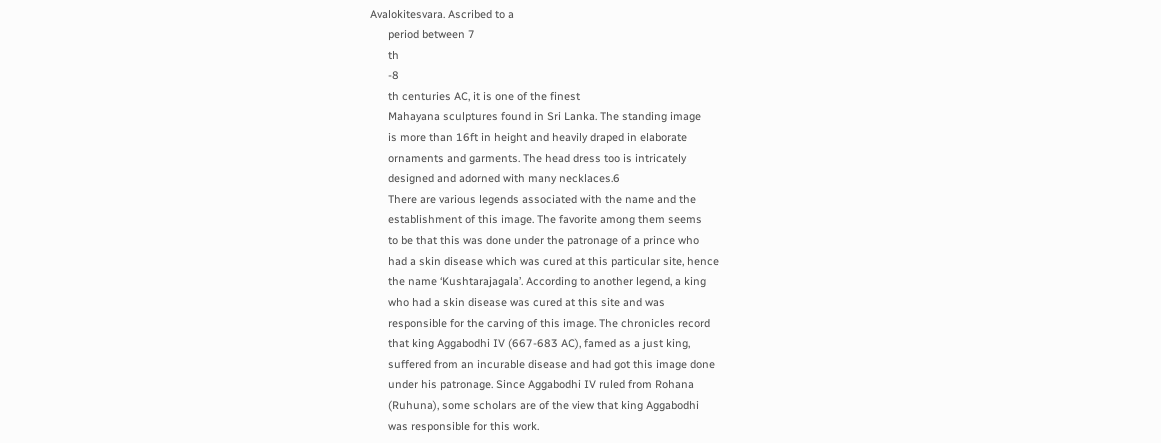Avalokitesvara. Ascribed to a
      period between 7
      th
      -8
      th centuries AC, it is one of the finest
      Mahayana sculptures found in Sri Lanka. The standing image
      is more than 16ft in height and heavily draped in elaborate
      ornaments and garments. The head dress too is intricately
      designed and adorned with many necklaces.6
      There are various legends associated with the name and the
      establishment of this image. The favorite among them seems
      to be that this was done under the patronage of a prince who
      had a skin disease which was cured at this particular site, hence
      the name ‘Kushtarajagala’. According to another legend, a king
      who had a skin disease was cured at this site and was
      responsible for the carving of this image. The chronicles record
      that king Aggabodhi IV (667-683 AC), famed as a just king,
      suffered from an incurable disease and had got this image done
      under his patronage. Since Aggabodhi IV ruled from Rohana
      (Ruhuna), some scholars are of the view that king Aggabodhi
      was responsible for this work.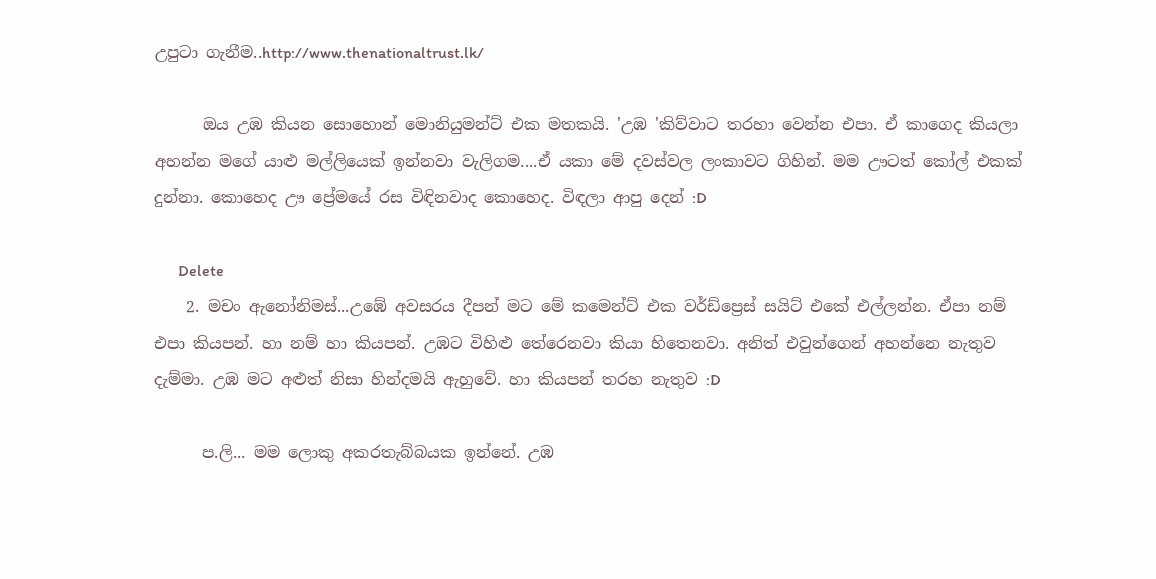උපුටා ගැනීම..http://www.thenationaltrust.lk/

      ඔය උඹ කියන සොහොන් මොනියුමන්ට් එක මතකයි. 'උඹ 'කිව්වාට තරහා වෙන්න එපා. ඒ කාගෙද කියලා අහන්න මගේ යාළු මල්ලියෙක් ඉන්නවා වැලිගම....ඒ යකා මේ දවස්වල ලංකාවට ගිහින්. මම ඌටත් කෝල් එකක් දුන්නා. කොහෙද ඌ ප්‍රේමයේ රස විඳිනවාද කොහෙද. විඳලා ආපු දෙන් :D

      Delete
    2. මචං ඇනෝනිමස්...උඹේ අවසරය දීපන් මට මේ කමෙන්ට් එක වර්ඩ්ප්‍රෙස් සයිට් එකේ එල්ලන්න. ඒපා නම් එපා කියපන්. හා නම් හා කියපන්. උඹට විහිළු තේරෙනවා කියා හිතෙනවා. අනිත් එවුන්ගෙන් අහන්නෙ නැතුව දැම්මා. උඹ මට අළුත් නිසා හින්දමයි ඇහුවේ. හා කියපන් තරහ නැතුව :D

      ප.ලි... මම ලොකු අකරතැබ්බයක ඉන්නේ. උඹ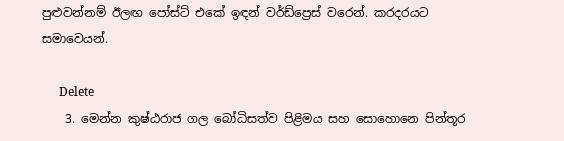පුළුවන්නම් ඊලඟ පෝස්ට් එකේ ඉඳන් වර්ඩ්ප්‍රෙස් වරෙන්. කරදරයට සමාවෙයන්.

      Delete
    3. මෙන්න කුෂ්ඨරාජ ගල බෝධිසත්ව පිළිමය සහ සොහොනෙ පින්තූර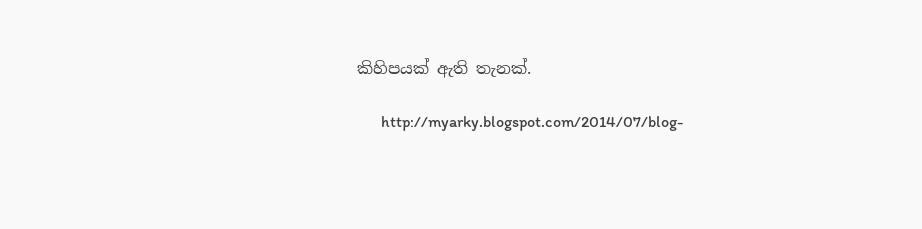කිහිපයක් ඇති තැනක්.

      http://myarky.blogspot.com/2014/07/blog-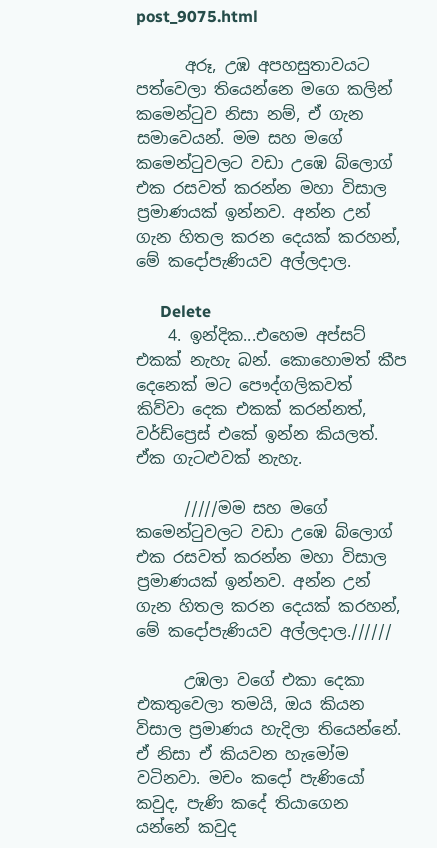post_9075.html

      අරූ, උඹ අපහසුතාවයට පත්වෙලා තියෙන්නෙ මගෙ කලින් කමෙන්ටුව නිසා නම්, ඒ ගැන සමාවෙයන්. මම සහ මගේ කමෙන්ටුවලට වඩා උඹෙ බ්ලොග් එක රසවත් කරන්න මහා විසාල ප්‍රමාණයක් ඉන්නව. අන්න උන් ගැන හිතල කරන දෙයක් කරහන්, මේ කදෝපැණියව අල්ලදාල.

      Delete
    4. ඉන්දික...එහෙම අප්සට් එකක් නැහැ බන්. කොහොමත් කීප දෙනෙක් මට පෞද්ගලිකවත් කිව්වා දෙක එකක් කරන්නත්, වර්ඩ්ප්‍රෙස් එකේ ඉන්න කියලත්. ඒක ගැටළුවක් නැහැ.

      /////මම සහ මගේ කමෙන්ටුවලට වඩා උඹෙ බ්ලොග් එක රසවත් කරන්න මහා විසාල ප්‍රමාණයක් ඉන්නව. අන්න උන් ගැන හිතල කරන දෙයක් කරහන්, මේ කදෝපැණියව අල්ලදාල.//////

      උඹලා වගේ එකා දෙකා එකතුවෙලා තමයි, ඔය කියන විසාල ප්‍රමාණය හැදිලා තියෙන්නේ. ඒ නිසා ඒ කියවන හැමෝම වටිනවා. මචං කදෝ පැණියෝ කවුද, පැණි කදේ තියාගෙන යන්නේ කවුද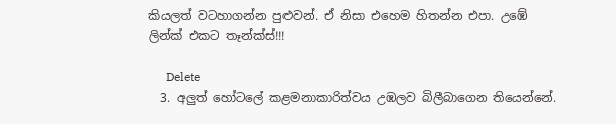කියලත් වටහාගන්න පුළුවන්. ඒ නිසා එහෙම හිතන්න එපා. උඹේ ලින්ක් එකට තෑන්ක්ස්!!!

      Delete
  3. අලුත් හෝටලේ කළමනාකාරිත්වය උඹලව බිලීබාගෙන තියෙන්නේ.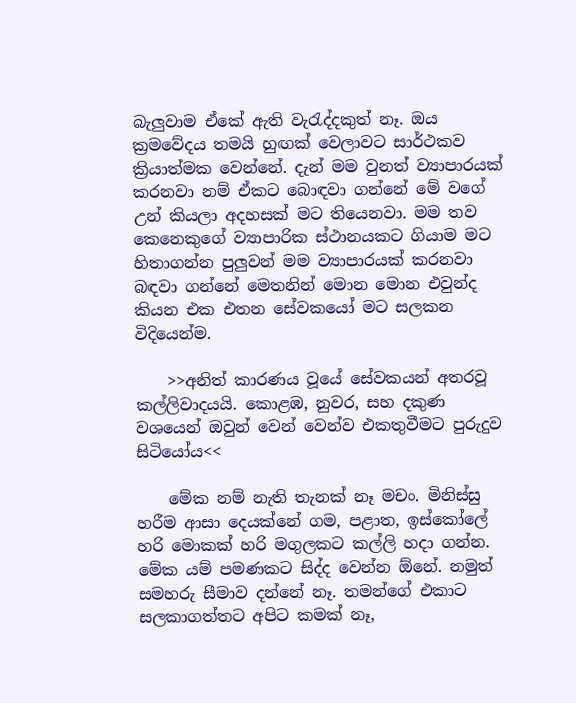බැලුවාම ඒකේ ඇති වැ‍රැද්දකුත් නෑ. ඔය ක්‍රමවේදය තමයි හුඟක් වෙලාවට සාර්ථකව ක්‍රියාත්මක වෙන්නේ. දැන් මම වුනත් ව්‍යාපාරයක් කරනවා නම් ඒකට බොඳවා ගන්නේ මේ වගේ උන් කියලා අදහසක් මට තියෙනවා. මම තව කෙනෙකුගේ ව්‍යාපාරික ස්ථානයකට ගියාම මට හිතාගන්න පුලුවන් මම ව්‍යාපාරයක් කරනවා බඳවා ගන්නේ මෙතනින් මොන මොන එවුන්ද කියන එක එතන සේවකයෝ මට සලකන විදියෙන්ම.

    >>අනිත් කාරණය වූයේ සේවකයන් අතරවූ කල්ලිවාදයයි. කොළඹ, නුවර, සහ දකුණ වශයෙන් ඔවුන් වෙන් වෙන්ව එකතුවීමට පුරුදුව සිටියෝය<<

    මේක නම් නැති තැනක් නෑ මචං. මිනිස්සු හරීම ආසා දෙයක්නේ ගම, පළාත, ඉස්කෝලේ හරි මොකක් හරි මගුලකට කල්ලි හදා ගන්න. මේක යම් පමණකට සිද්ද වෙන්න ඕනේ. නමුත් සමහරු සීමාව දන්නේ නෑ. තමන්ගේ එකාට සලකාගත්තට අපිට කමක් නෑ,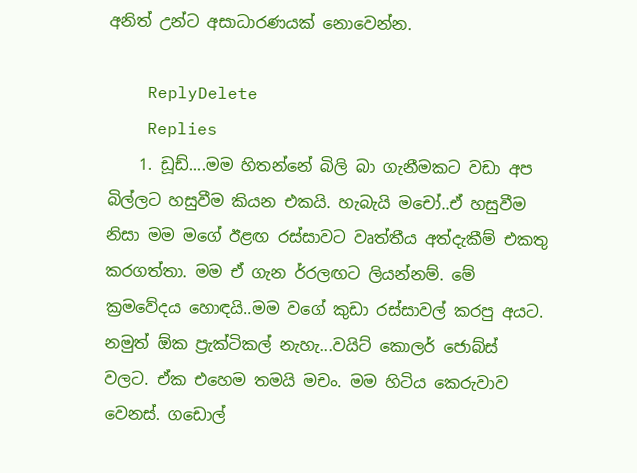අනිත් උන්ට අසාධාරණයක් නොවෙන්න.

    ReplyDelete
    Replies
    1. ඩූඩ්....මම හිතන්නේ බිලි බා ගැනීමකට වඩා අප බිල්ලට හසුවීම කියන එකයි. හැබැයි මචෝ..ඒ හසුවීම නිසා මම මගේ ඊළඟ රස්සාවට වෘත්තීය අත්දැකීම් එකතු කරගත්තා. මම ඒ ගැන ර්‍රලඟට ලියන්නම්. මේ ක්‍රමවේදය හොඳයි..මම වගේ කුඩා රස්සාවල් කරපු අයට. නමුත් ඕක ප්‍රැක්ටිකල් නැහැ...වයිට් කොලර් ජොබ්ස් වලට. ඒක එහෙම තමයි මචං. මම හිටිය කෙරුවාව වෙනස්. ගඩොල්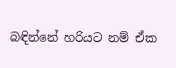බඳින්නේ හරියට නම් ඒක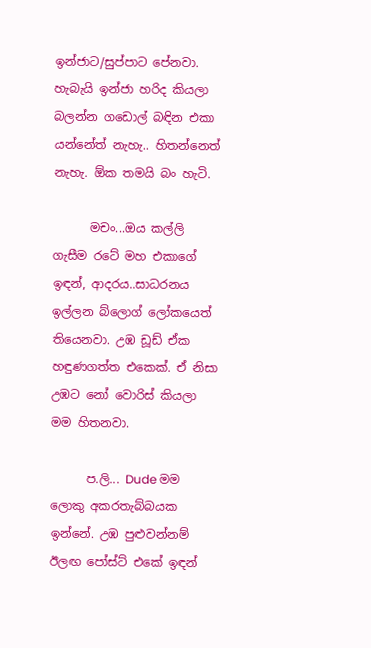ඉන්ජාට/සුප්පාට පේනවා. හැබැයි ඉන්ජා හරිද කියලා බලන්න ගඩොල් බඳින එකා යන්නේත් නැහැ.. හිතන්නෙත් නැහැ. ඕක තමයි බං හැටි.

      මචං...ඔය කල්ලි ගැසීම රටේ මහ එකාගේ ඉඳන්, ආදරය..සාධරනය ඉල්ලන බ්ලොග් ලෝකයෙත් තියෙනවා. උඹ ඩූඩ් ඒක හඳුණගත්ත එකෙක්. ඒ නිසා උඹට නෝ වොරිස් කියලා මම හිතනවා.

      ප.ලි... Dude මම ලොකු අකරතැබ්බයක ඉන්නේ. උඹ පුළුවන්නම් ඊලඟ පෝස්ට් එකේ ඉඳන්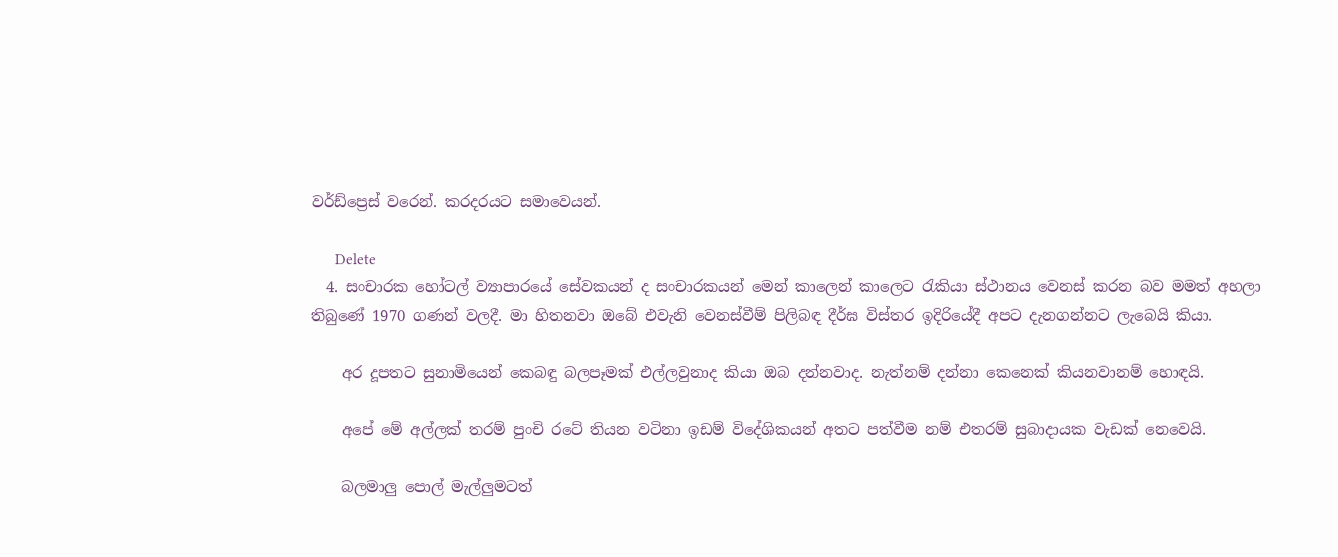වර්ඩ්ප්‍රෙස් වරෙන්. කරදරයට සමාවෙයන්.

      Delete
  4. සංචාරක හෝටල් ව්‍යාපාරයේ සේවකයන් ද සංචාරකයන් මෙන් කාලෙන් කාලෙට රැකියා ස්ථානය වෙනස් කරන බව මමත් අහලා තිබුණේ 1970 ගණන් වලදී. මා හිතනවා ඔබේ එවැනි වෙනස්වීම් පිලිබඳ දීර්ඝ විස්තර ඉදිරියේදී අපට දැනගන්නට ලැබෙයි කියා.

    අර දූපතට සුනාමියෙන් කෙබඳු බලපෑමක් එල්ලවුනාද කියා ඔබ දන්නවාද. නැත්නම් දන්නා කෙනෙක් කියනවානම් හොඳයි.

    අපේ මේ අල්ලක් තරම් පුංචි රටේ තියන වටිනා ඉඩම් විදේශිකයන් අතට පත්වීම නම් එතරම් සුබාදායක වැඩක් නෙවෙයි.

    බලමාලු පොල් මැල්ලුමටත්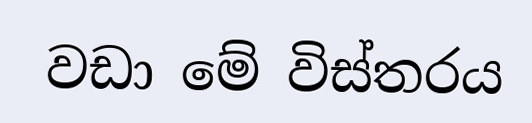වඩා මේ විස්තරය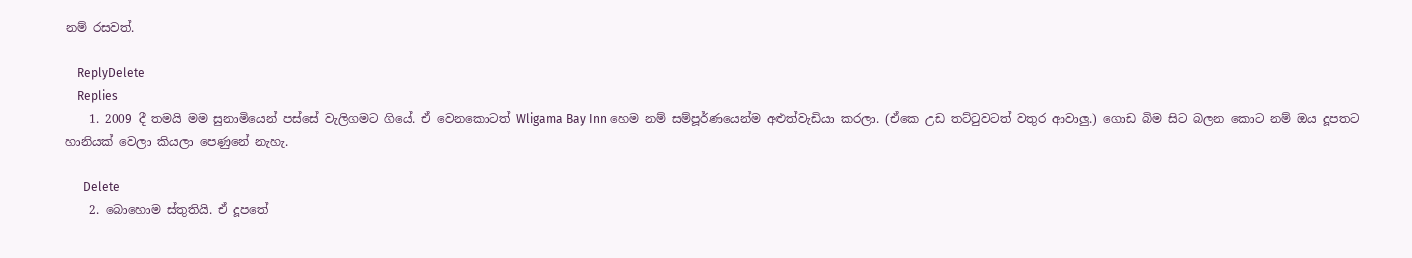නම් රසවත්.

    ReplyDelete
    Replies
    1. 2009 දී තමයි මම සුනාමියෙන් පස්සේ වැලිගමට ගියේ. ඒ වෙනකොටත් Wligama Bay Inn හෙම නම් සම්පූර්ණයෙන්ම අළුත්වැඩියා කරලා. (ඒකෙ උඩ තට්ටුවටත් වතුර ආවාලු.) ගොඩ බිම සිට බලන කොට නම් ඔය දූපතට හානියක් වෙලා කියලා පෙණුනේ නැහැ.

      Delete
    2. බොහොම ස්තුතියි. ඒ දූපතේ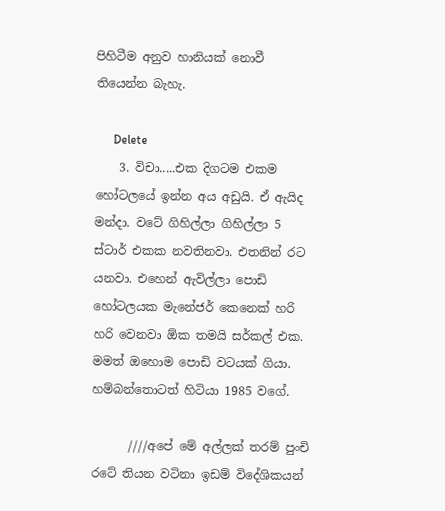පිහිටීම අනුව හානියක් නොවී තියෙන්න බැහැ.

      Delete
    3. විචා.....එක දිගටම එකම හෝටලයේ ඉන්න අය අඩුයි. ඒ ඇයිද මන්දා. වටේ ගිහිල්ලා ගිහිල්ලා 5 ස්ටාර් එකක නවතිනවා. එතනින් රට යනවා. එහෙන් ඇවිල්ලා පොඩි හෝටලයක මැනේජර් කෙනෙක් හරි හරි වෙනවා ඕක තමයි සර්කල් එක. මමත් ඔහොම පොඩි වටයක් ගියා. හම්බන්තොටත් හිටියා 1985 වගේ.

      ////අපේ මේ අල්ලක් තරම් පුංචි රටේ තියන වටිනා ඉඩම් විදේශිකයන්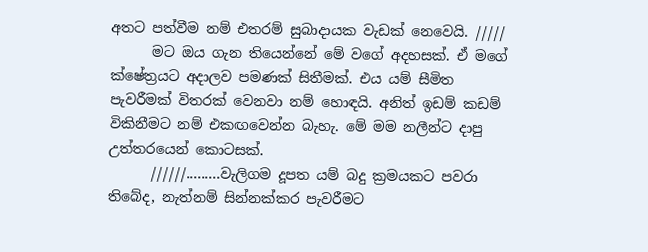අතට පත්වීම නම් එතරම් සුබාදායක වැඩක් නෙවෙයි. /////
      මට ඔය ගැන තියෙන්නේ මේ වගේ අදහසක්. ඒ මගේ ක්ෂේත්‍රයට අදාලව පමණක් සිතීමක්. එය යම් සීමිත පැවරීමක් විතරක් වෙනවා නම් හොඳයි. අනිත් ඉඩම් කඩම් විකිනීමට නම් එකඟවෙන්න බැහැ. මේ මම නලීන්ට දාපු උත්තරයෙන් කොටසක්.
      //////.........වැලිගම දූපත යම් බදු ක්‍රමයකට පවරා තිබේද, නැත්නම් සින්නක්කර පැවරීමට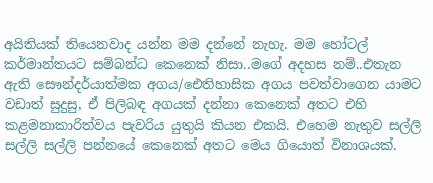අයිතියක් තියෙනවාද යන්න මම දන්නේ නැහැ. මම හෝටල් කර්මාන්තයට සම්බන්ධ කෙනෙක් නිසා..මගේ අදහස නම්..එතැන ඇති සෞන්දර්යාත්මක අගය/ඓතිහාසික අගය පවත්වාගෙන යාමට වඩාත් සුදුසු, ඒ පිලිබඳ අගයක් දන්නා කෙනෙක් අතට එහි කළමනාකාරිත්වය පැවරිය යුතුයි කියන එකයි. එහෙම නැතුව සල්ලි සල්ලි සල්ලි පන්නයේ කෙනෙක් අතට මෙය ගියොත් විනාශයක්.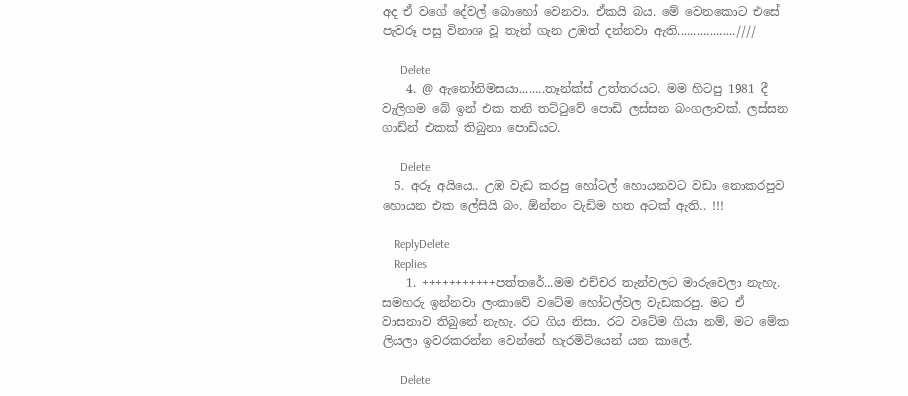අද ඒ වගේ දේවල් බොහෝ වෙනවා. ඒකයි බය. මේ වෙනකොට එසේ පැවරූ පසු විනාශ වූ තැන් ගැන උඹත් දන්නවා ඇති..................////

      Delete
    4. @ ඇනෝනිමසයා........තෑන්ක්ස් උත්තරයට. මම හිටපු 1981 දී වැලිගම බේ ඉන් එක තනි තට්ටුවේ පොඩි ලස්සන බංගලාවක්. ලස්සන ගාඩ්න් එකක් තිබුනා පොඩියට.

      Delete
  5. අරූ අයියෙ.. උඹ වැඩ කරපු හෝටල් හොයනවට වඩා නොකරපුව හොයන එක ලේසියි බං. ඕන්නං වැඩිම හත අටක් ඇති.. !!!

    ReplyDelete
    Replies
    1. +++++++++++පත්තරේ...මම එච්චර තැන්වලට මාරුවෙලා නැහැ. සමහරු ඉන්නවා ලංකාවේ වටේම හෝටල්වල වැඩකරපු. මට ඒ වාසනාව තිබුනේ නැහැ. රට ගිය නිසා. රට වටේම ගියා නම්, මට මේක ලියලා ඉවරකරන්න වෙන්නේ හැරමිටියෙන් යන කාලේ.

      Delete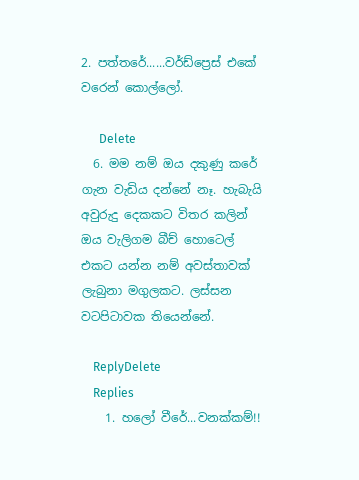2. පත්තරේ......වර්ඩ්ප්‍රෙස් එකේ වරෙන් කොල්ලෝ.

      Delete
  6. මම නම් ඔය දකුණු කරේ ගැන වැඩිය දන්නේ නෑ. හැබැයි අවුරුදු දෙකකට විතර කලින් ඔය වැලිගම බීච් හොටෙල් එකට යන්න නම් අවස්තාවක් ලැබුනා මගුලකට. ලස්සන වටපිටාවක තියෙන්නේ.

    ReplyDelete
    Replies
    1. හලෝ වීරේ...වනක්කම්!!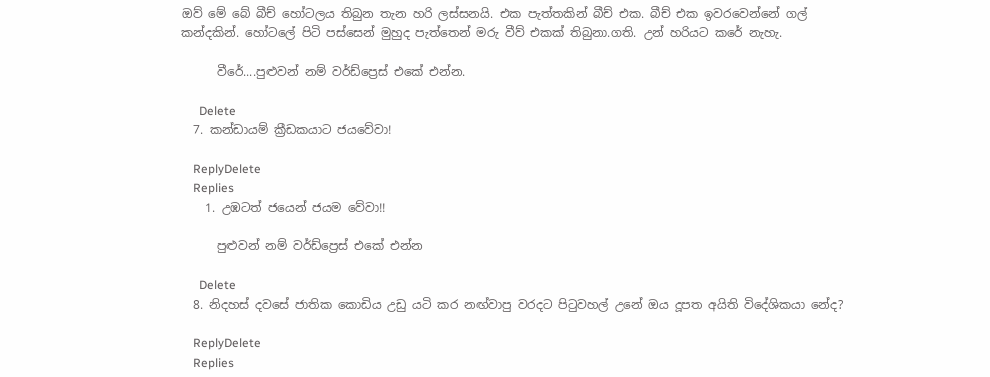ඔව් මේ බේ බීච් හෝටලය තිබුන තැන හරි ලස්සනයි. එක පැත්තකින් බීච් එක. බීච් එක ඉවරවෙන්නේ ගල් කන්දකින්. හෝටලේ පිටි පස්සෙන් මුහුද පැත්තෙන් මරු වීව් එකක් තිබුනා.ගති. උන් හරියට කරේ නැහැ.

      වීරේ....පුළුවන් නම් වර්ඩ්ප්‍රෙස් එකේ එන්න.

      Delete
  7. කන්ඩායම් ක්‍රීඩකයාට ජයවේවා!

    ReplyDelete
    Replies
    1. උඹටත් ජයෙන් ජයම වේවා!!

      පුළුවන් නම් වර්ඩ්ප්‍රෙස් එකේ එන්න

      Delete
  8. නිදහස් දවසේ ජාතික කොඩිය උඩු යටි කර නඟ්වාපු වරදට පිටුවහල් උනේ ඔය දූපත අයිති විදේශිකයා නේද?

    ReplyDelete
    Replies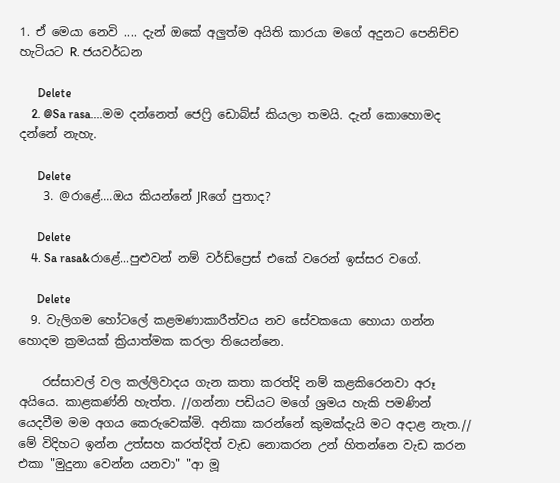1. ඒ මෙයා නෙවි .... දැන් ඔකේ අලුත්ම අයිති කාරයා මගේ අදුනට පෙනිච්ච හැටියට R. ජයවර්ධන

      Delete
    2. @Sa rasa....මම දන්නෙත් ජෙෆ්‍රි ඩොබ්ස් කියලා තමයි. දැන් කොහොමද දන්නේ නැහැ.

      Delete
    3. @රාළේ....ඔය කියන්නේ JRගේ පුතාද?

      Delete
    4. Sa rasa&රාළේ...පුළුවන් නම් වර්ඩ්ප්‍රෙස් එකේ වරෙන් ඉස්සර වගේ.

      Delete
  9. වැලිගම හෝටලේ කළමණාකාරීත්වය නව සේවකයො හොයා ගන්න හොදම ක්‍රමයක් ක්‍රියාත්මක කරලා තියෙන්නෙ.

    රස්සාවල් වල කල්ලිවාදය ගැන කතා කරත්දි නම් කළකිරෙනවා අරූ අයියෙ. කාළකණ්නි හැත්ත. //ගන්නා පඩියට මගේ ශ්‍රමය හැකි පමණින් යෙදවීම මම අගය කෙරුවෙක්මි. අනිකා කරන්නේ කුමක්දැයි මට අදාළ නැත.// මේ විදිහට ඉන්න උත්සහ කරත්දිත් වැඩ නොකරන උන් හිතන්නෙ වැඩ කරන එකා "මුදුනා වෙන්න යනවා" "ආ මූ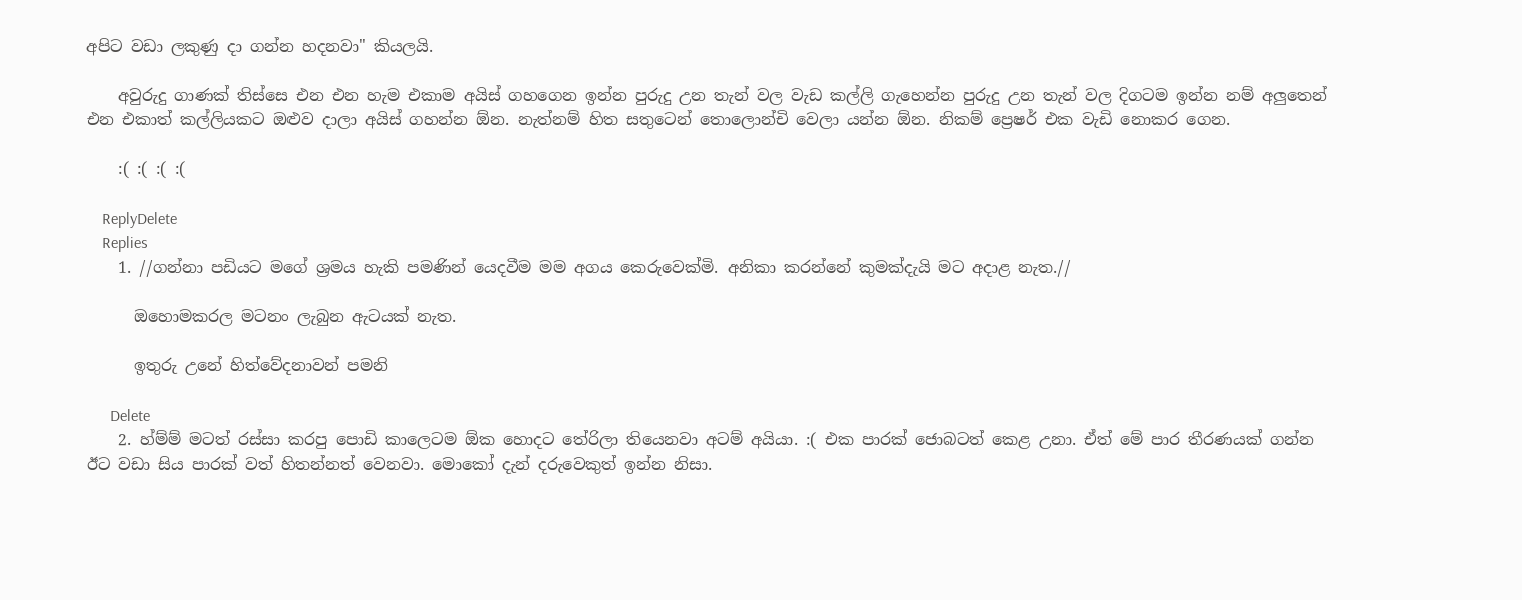අපිට වඩා ලකුණු දා ගන්න හදනවා" කියලයි.

    අවුරුදු ගාණක් තිස්සෙ එන එන හැම එකාම අයිස් ගහගෙන ඉන්න පුරුදු උන තැන් වල වැඩ කල්ලි ගැහෙන්න පුරුදු උන තැන් වල දිගටම ඉන්න නම් අලුතෙන් එන එකාත් කල්ලියකට ඔළුව දාලා අයිස් ගහන්න ඕන. නැත්නම් හිත සතුටෙන් තොලොන්චි වෙලා යන්න ඕන. නිකම් ප්‍රෙෂර් එක වැඩි නොකර ගෙන.

    :( :( :( :(

    ReplyDelete
    Replies
    1. //ගන්නා පඩියට මගේ ශ්‍රමය හැකි පමණින් යෙදවීම මම අගය කෙරුවෙක්මි. අනිකා කරන්නේ කුමක්දැයි මට අදාළ නැත.//

      ඔහොමකරල මටනං ලැබුන ඇටයක් නැත.

      ඉතුරු උනේ හිත්වේදනාවන් පමනි

      Delete
    2. හ්ම්ම් මටත් රස්සා කරපු පොඩි කාලෙටම ඕක හොදට තේරිලා තියෙනවා අටම් අයියා. :( එක පාරක් ජොබටත් කෙළ උනා. ඒත් මේ පාර තීරණයක් ගන්න ඊට වඩා සිය පාරක් වත් හිතන්නත් වෙනවා. මොකෝ දැන් දරුවෙකුත් ඉන්න නිසා.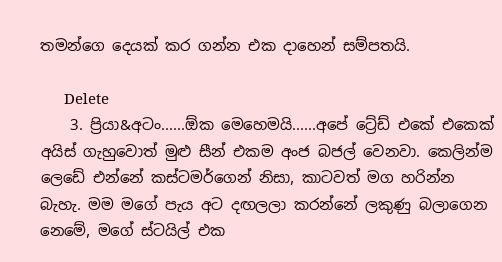තමන්ගෙ දෙයක් කර ගන්න එක දාහෙන් සම්පතයි.

      Delete
    3. ප්‍රියා&අටං......ඕක මෙහෙමයි......අපේ ට්‍රේඩ් එකේ එකෙක් අයිස් ගැහුවොත් මුළු සීන් එකම අංජ බජල් වෙනවා. කෙලින්ම ලෙඩේ එන්නේ කස්ටමර්ගෙන් නිසා, කාටවත් මග හරින්න බැහැ. මම මගේ පැය අට දඟලලා කරන්නේ ලකුණු බලාගෙන නෙමේ, මගේ ස්ටයිල් එක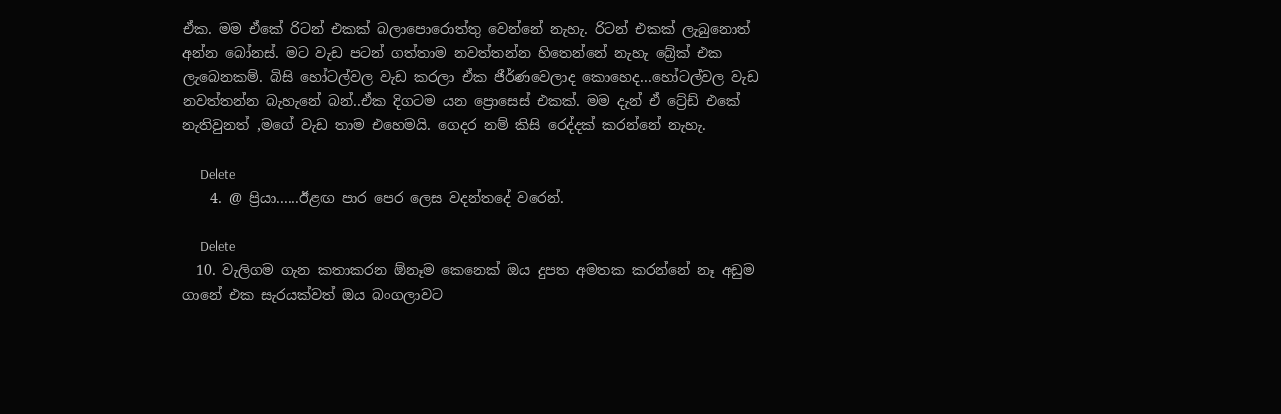ඒක. මම ඒකේ රිටන් එකක් බලාපොරොත්තු වෙන්නේ නැහැ. රිටන් එකක් ලැබුනොත් අන්න බෝනස්. මට වැඩ පටන් ගත්තාම නවත්තන්න හිතෙන්නේ නැහැ බ්‍රේක් එක ලැබෙනකම්. බිසි හෝටල්වල වැඩ කරලා ඒක ජීර්ණවෙලාද කොහෙද...හෝටල්වල වැඩ නවත්තන්න බැහැනේ බන්..ඒක දිගටම යන ප්‍රොසෙස් එකක්. මම දැන් ඒ ට්‍රේඩ් එකේ නැතිවුනත් ,මගේ වැඩ තාම එහෙමයි. ගෙදර නම් කිසි රෙද්දක් කරන්නේ නැහැ.

      Delete
    4. @ ප්‍රියා......ඊළඟ පාර පෙර ලෙස වදන්තදේ වරෙන්.

      Delete
  10. වැලිගම ගැන කතාකරන ඕනෑම කෙනෙක් ඔය දුපත අමතක කරන්නේ නෑ අඩුම ගානේ එක සැරයක්වත් ඔය බංගලාවට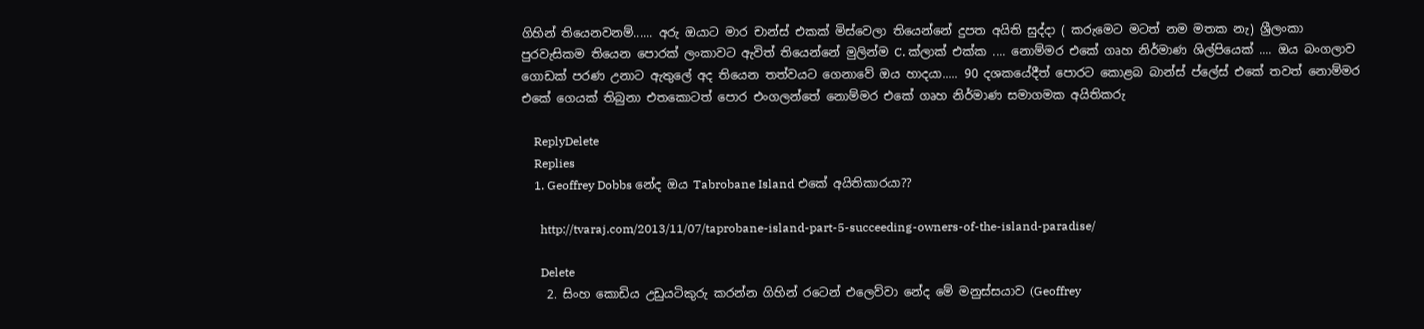ගිහින් තියෙනවනම්...... අරු ඔයාට මාර චාන්ස් එකක් මිස්වෙලා තියෙන්නේ දුපත අයිති සුද්දා ( කරුමෙට මටත් නම මතක නැ) ශ්‍රීලංකා පුරවැසිකම තියෙන පොරක් ලංකාවට ඇවිත් තියෙන්නේ මුලින්ම C. ක්ලාක් එක්ක .... නොම්මර එකේ ගෘහ නිර්මාණ ශිල්පියෙක් .... ඔය බංගලාව ගොඩක් පරණ උනාට ඇතුලේ අද තියෙන තත්වයට ගෙනාවේ ඔය හාදයා..... 90 දශකයේදීත් පොරට කොළබ බාන්ස් ප්ලේස් එකේ තවත් නොම්මර එකේ ගෙයක් තිබුනා එතකොටත් පොර එංගලන්තේ නොම්මර එකේ ගෘහ නිර්මාණ සමාගමක අයිතිකරු

    ReplyDelete
    Replies
    1. Geoffrey Dobbs නේද ඔය Tabrobane Island එකේ අයිතිකාරයා??

      http://tvaraj.com/2013/11/07/taprobane-island-part-5-succeeding-owners-of-the-island-paradise/

      Delete
    2. සිංහ කොඩිය උඩුයටිකුරු කරන්න ගිහින් රටෙන් එලෙව්වා නේද මේ මනුස්සයාව (Geoffrey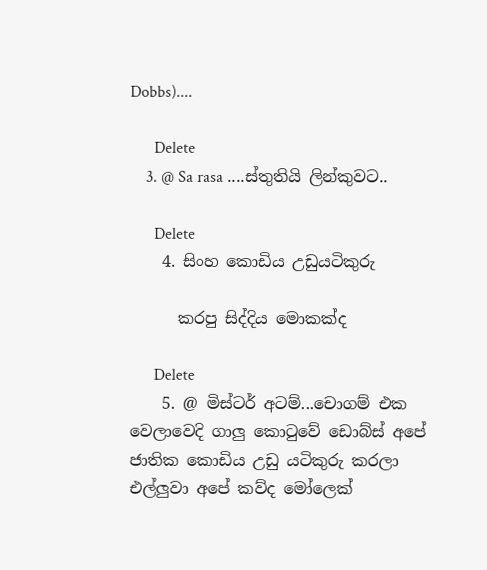Dobbs)....

      Delete
    3. @ Sa rasa ....ස්තුතියි ලින්කුවට..

      Delete
    4. සිංහ කොඩිය උඩුයටිකුරු

      කරපු සිද්දිය මොකක්ද

      Delete
    5. @ මිස්ටර් අටම්...චොගම් එක වෙලාවෙදි ගාලු කොටුවේ ඩොබ්ස් අපේ ජාතික කොඩිය උඩු යටිකුරු කරලා එල්ලුවා අපේ කව්ද මෝලෙක්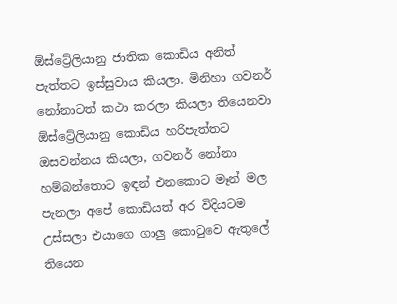ඕස්ට්‍රේලියානු ජාතික කොඩිය අනිත් පැත්තට ඉස්සුවාය කියලා. මිනිහා ගවනර් නෝනාටත් කථා කරලා කියලා තියෙනවා ඕස්ට්‍රේලියානු කොඩිය හරිපැත්තට ඔසවන්නය කියලා, ගවනර් නෝනා හම්බන්තොට ඉඳන් එනකොට මෑන් මල පැනලා අපේ කොඩියත් අර විදියටම උස්සලා එයාගෙ ගාලු කොටුවෙ ඇතුලේ තියෙන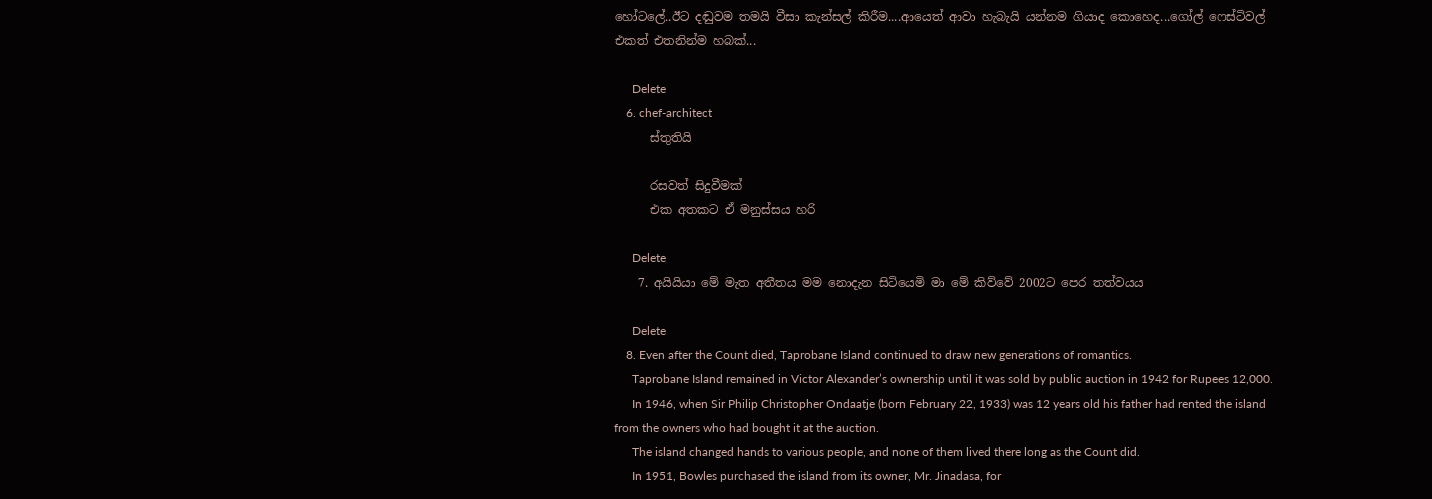හෝටලේ..ඊට දඬුවම තමයි වීසා කැන්සල් කිරීම....ආයෙත් ආවා හැබැයි යන්නම ගියාද කොහෙද...ගෝල් ෆෙස්ටිවල් එකත් එතනින්ම හබක්...

      Delete
    6. chef-architect
      ස්තුතියි

      රසවත් සිදුවීමක්
      එක අතකට ඒ මනුස්සය හරි

      Delete
    7. අයියියා මේ මැත අතීතය මම නොදැන සිටියෙමි මා මේ කිව්වේ 2002ට පෙර තත්වයය

      Delete
    8. Even after the Count died, Taprobane Island continued to draw new generations of romantics.
      Taprobane Island remained in Victor Alexander’s ownership until it was sold by public auction in 1942 for Rupees 12,000.
      In 1946, when Sir Philip Christopher Ondaatje (born February 22, 1933) was 12 years old his father had rented the island from the owners who had bought it at the auction.
      The island changed hands to various people, and none of them lived there long as the Count did.
      In 1951, Bowles purchased the island from its owner, Mr. Jinadasa, for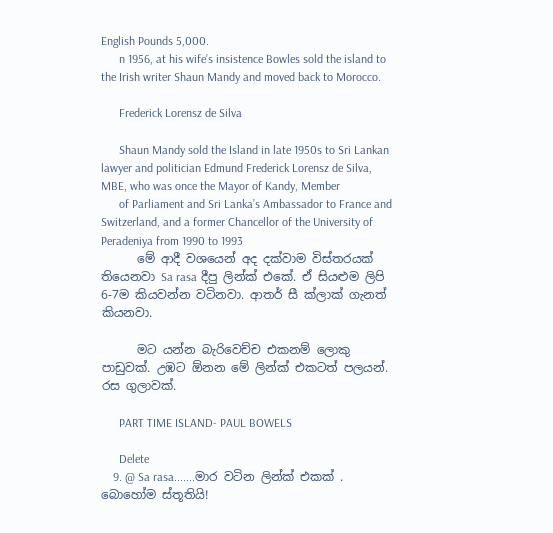English Pounds 5,000.
      n 1956, at his wife’s insistence Bowles sold the island to the Irish writer Shaun Mandy and moved back to Morocco.

      Frederick Lorensz de Silva

      Shaun Mandy sold the Island in late 1950s to Sri Lankan lawyer and politician Edmund Frederick Lorensz de Silva, MBE, who was once the Mayor of Kandy, Member
      of Parliament and Sri Lanka’s Ambassador to France and Switzerland, and a former Chancellor of the University of Peradeniya from 1990 to 1993
      මේ ආදී වශයෙන් අද දක්වාම විස්තරයක් තියෙනවා Sa rasa දීපු ලින්ක් එකේ. ඒ සියළුම ලිපි 6-7ම කියවන්න වටිනවා. ආතර් සී ක්ලාක් ගැනත් කියනවා.

      මට යන්න බැරිවෙච්ච එකනම් ලොකු පාඩුවක්. උඹට ඕනන මේ ලින්ක් එකටත් පලයන්. රස ගුලාවක්.

      PART TIME ISLAND- PAUL BOWELS

      Delete
    9. @ Sa rasa.......මාර වටින ලින්ක් එකක් . බොහෝම ස්තූතියි!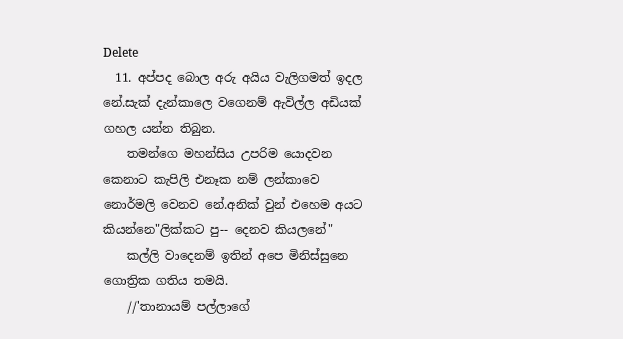Delete
  11. අප්පද බොල අරු අයිය වැලිගමත් ඉදල නේ.සැක් දැන්කාලෙ වගෙනම් ඇවිල්ල අඩියක් ගහල යන්න තිබුන.
    තමන්ගෙ මහන්සිය උපරිම යොදවන කෙනාට කැපිලි එනෑක නම් ලන්කාවෙ නොර්මලි වෙනව නේ.අනික් වුන් එහෙම අයට කියන්නෙ"ලික්කට පු-- දෙනව කියලනේ"
    කල්ලි වාදෙනම් ඉතින් අපෙ මිනිස්සුනෙ ගොත්‍රික ගතිය තමයි.
    //'තානායම් පල්ලාගේ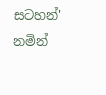සටහන්' නමින්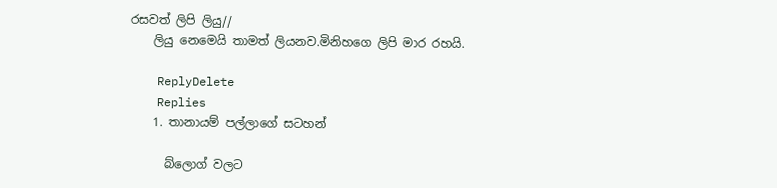රසවත් ලිපි ලියු//
    ලියු නෙමෙයි තාමත් ලියනව.මිනිහගෙ ලිපි මාර රහයි.

    ReplyDelete
    Replies
    1. තානායම් පල්ලාගේ සටහන්

      බ්ලොග් වලට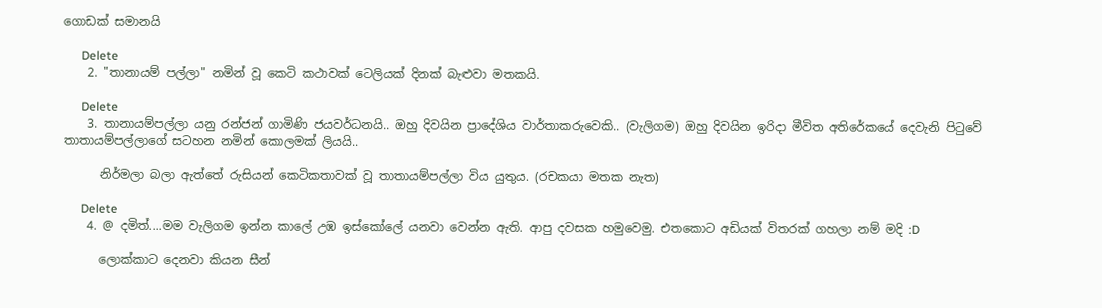ගොඩක් සමානයි

      Delete
    2. "තානායම් පල්ලා" නමින් වූ කෙටි කථාවක් ටෙලියක් දිනක් බැළුවා මතකයි.

      Delete
    3. තානායම්පල්ලා යනු රන්ජන් ගාමිණි ජයවර්ධනයි.. ඔහු දිවයින ප්‍රාදේශිය වාර්තාකරුවෙකි.. (වැලිගම) ඔහු දිවයින ඉරිදා මීවිත අතිරේකයේ දෙවැනි පිටුවේ තාතායම්පල්ලාගේ සටහන නමින් කොලමක් ලියයි..

      නිර්මලා බලා ඇත්තේ රුසියන් කෙටිකතාවක් වූ තාතායම්පල්ලා විය යුතුය. (රචකයා මතක නැත)

      Delete
    4. @ දමිත්....මම වැලිගම ඉන්න කාලේ උඹ ඉස්කෝලේ යනවා වෙන්න ඇති. ආපු දවසක හමුවෙමු. එතකොට අඩියක් විතරක් ගහලා නම් මදි :D

      ලොක්කාට දෙනවා කියන සීන්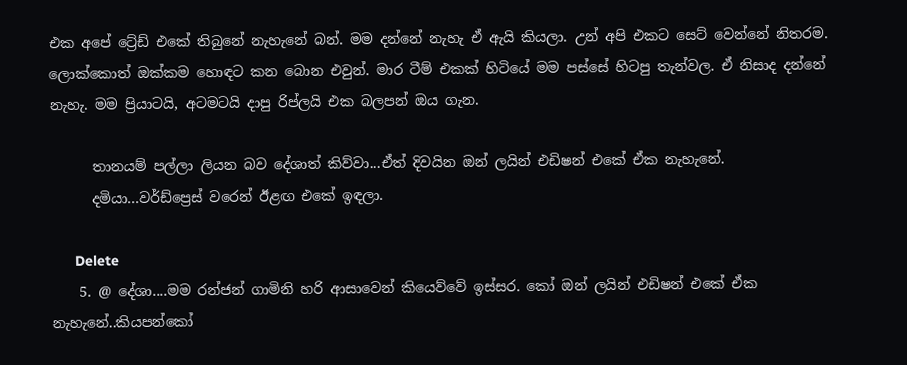එක අපේ ට්‍රේඩ් එකේ තිබුනේ නැහැනේ බන්. මම දන්නේ නැහැ ඒ ඇයි කියලා. උන් අපි එකට සෙට් වෙන්නේ නිතරම. ලොක්කොත් ඔක්කම හොඳට කන බොන එවුන්. මාර ටීම් එකක් හිටියේ මම පස්සේ හිටපු තැන්වල. ඒ නිසාද දන්නේ නැහැ. මම ප්‍රියාටයි, අටමටයි දාපු රිප්ලයි එක බලපන් ඔය ගැන.

      තානයම් පල්ලා ලියන බව දේශාත් කිව්වා...ඒත් දිවයින ඔන් ලයින් එඩිෂන් එකේ ඒක නැහැනේ.
      දමියා...වර්ඩ්ප්‍රෙස් වරෙන් ඊළඟ එකේ ඉඳලා.

      Delete
    5. @ දේශා....මම රන්ජන් ගාමිනි හරි ආසාවෙන් කියෙව්වේ ඉස්සර. කෝ ඔන් ලයින් එඩිෂන් එකේ ඒක නැහැනේ..කියපන්කෝ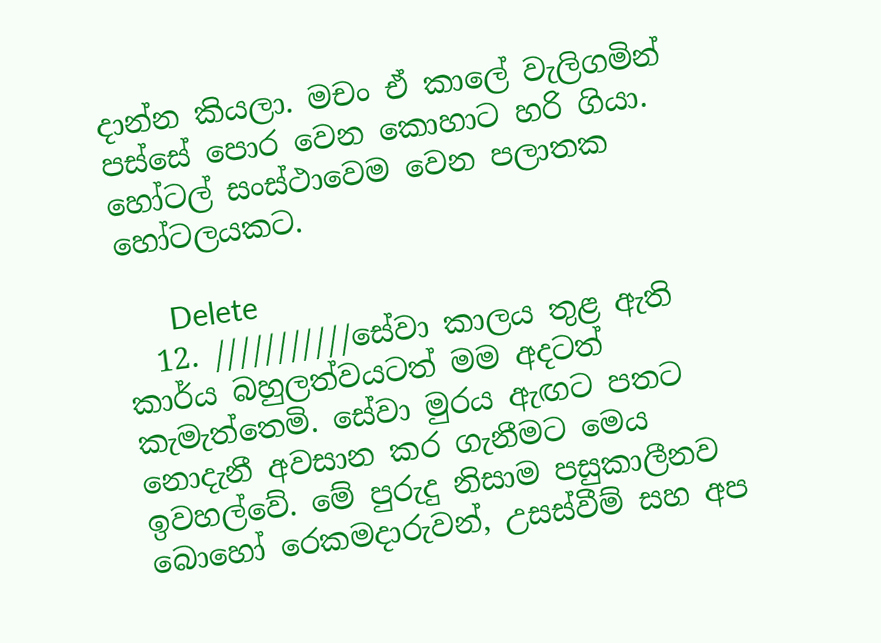දාන්න කියලා. මචං ඒ කාලේ වැලිගමින් පස්සේ පොර වෙන කොහාට හරි ගියා. හෝටල් සංස්ථාවෙම වෙන පලාතක හෝටලයකට.

      Delete
  12. ///////////සේවා කාලය තුළ ඇති කාර්ය බහුලත්වයටත් මම අදටත් කැමැත්තෙමි. සේවා මුරය ඇඟට පතට නොදැනී අවසාන කර ගැනීමට මෙය ඉවහල්වේ. මේ පුරුදු නිසාම පසුකාලීනව බොහෝ රෙකමදාරුවන්, උසස්වීම් සහ අප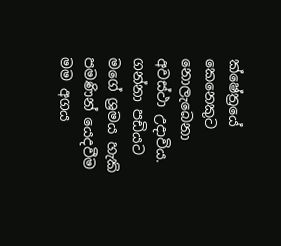ක්ෂේත්‍රයේ කෙනෙකුට නොලැබෙනා අවස්ථා උදාවිය. ගන්නා පඩියට මගේ ශ්‍රමය හැකි පමණින් යෙදවීම මම අගය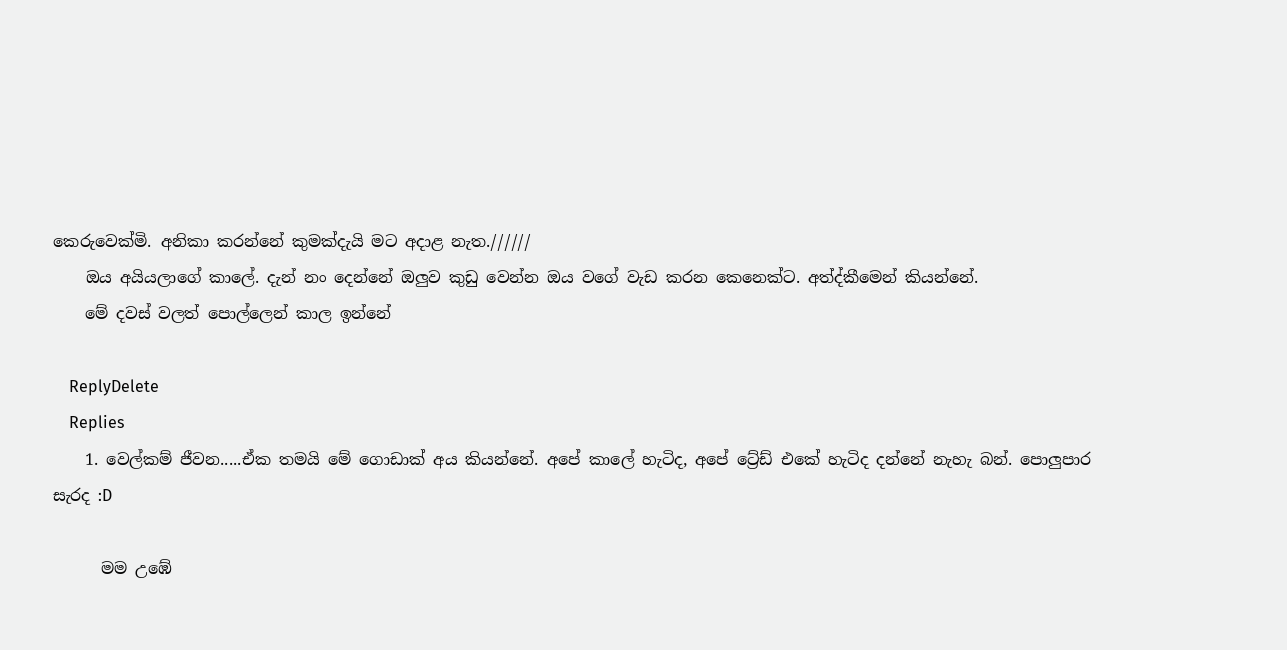කෙරුවෙක්මි. අනිකා කරන්නේ කුමක්දැයි මට අදාළ නැත.//////
    ඔය අයියලාගේ කාලේ. දැන් නං දෙන්නේ ඔලුව කුඩු වෙන්න ඔය වගේ වැඩ කරන කෙනෙක්ට. අත්ද්කීමෙන් කියන්නේ.
    මේ දවස් වලත් පොල්ලෙන් කාල ඉන්නේ

    ReplyDelete
    Replies
    1. වෙල්කම් ජීවන.....ඒක තමයි මේ ගොඩාක් අය කියන්නේ. අපේ කාලේ හැටිද, අපේ ට්‍රේඩ් එකේ හැටිද දන්නේ නැහැ බන්. පොලුපාර සැරද :D

      මම උඹේ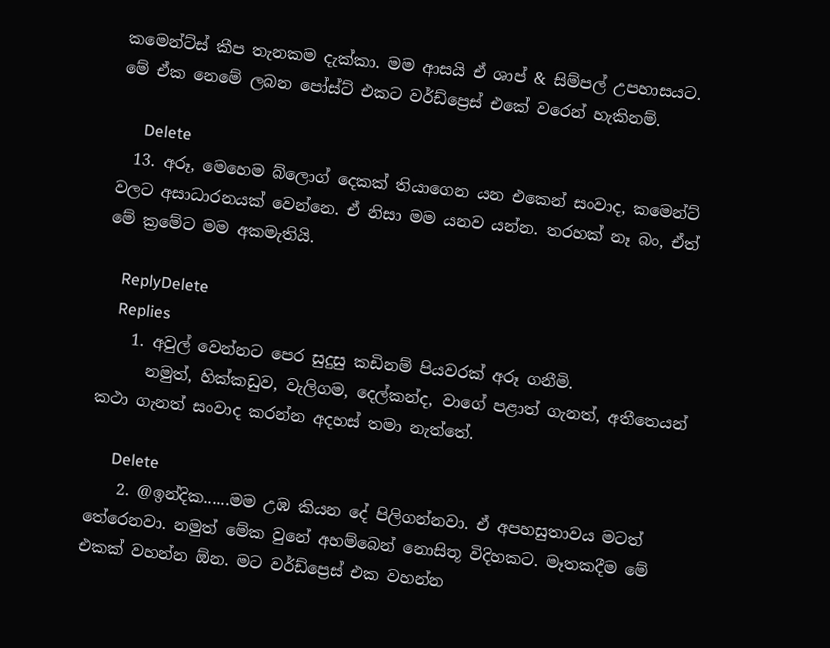කමෙන්ට්ස් කීප තැනකම දැක්කා. මම ආසයි ඒ ශාප් & සිම්පල් උපහාසයට. මේ ඒක නෙමේ ලබන පෝස්ට් එකට වර්ඩ්ප්‍රෙස් එකේ වරෙන් හැකිනම්.

      Delete
  13. අරූ, මෙහෙම බ්ලොග් දෙකක් තියාගෙන යන එකෙන් සංවාද, කමෙන්ට් වලට අසාධාරනයක් වෙන්නෙ. ඒ නිසා මම යනව යන්න. තරහක් නෑ බං, ඒත් මේ ක්‍රමේට මම අකමැතියි.

    ReplyDelete
    Replies
    1. අවුල් වෙන්නට පෙර සුදුසු කඩිනම් පියවරක් අරූ ගනීමි.
      නමුත්, හික්කඩුව, වැලිගම, දෙල්කන්ද, වාගේ පළාත් ගැනත්, අතීතෙයන් කථා ගැනත් සංවාද කරන්න අදහස් තමා නැත්තේ.

      Delete
    2. @ඉන්දික......මම උඹ කියන දේ පිලිගන්නවා. ඒ අපහසුතාවය මටත් තේරෙනවා. නමුත් මේක වුනේ අහම්බෙන් නොසිතූ විදිහකට. මෑතකදීම මේ එකක් වහන්න ඕන. මට වර්ඩ්ප්‍රෙස් එක වහන්න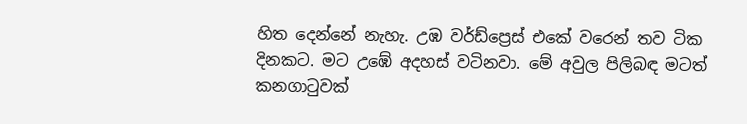හිත දෙන්නේ නැහැ. උඹ වර්ඩ්ප්‍රෙස් එකේ වරෙන් තව ටික දිනකට. මට උඹේ අදහස් වටිනවා. මේ අවුල පිලිබඳ මටත් කනගාටුවක්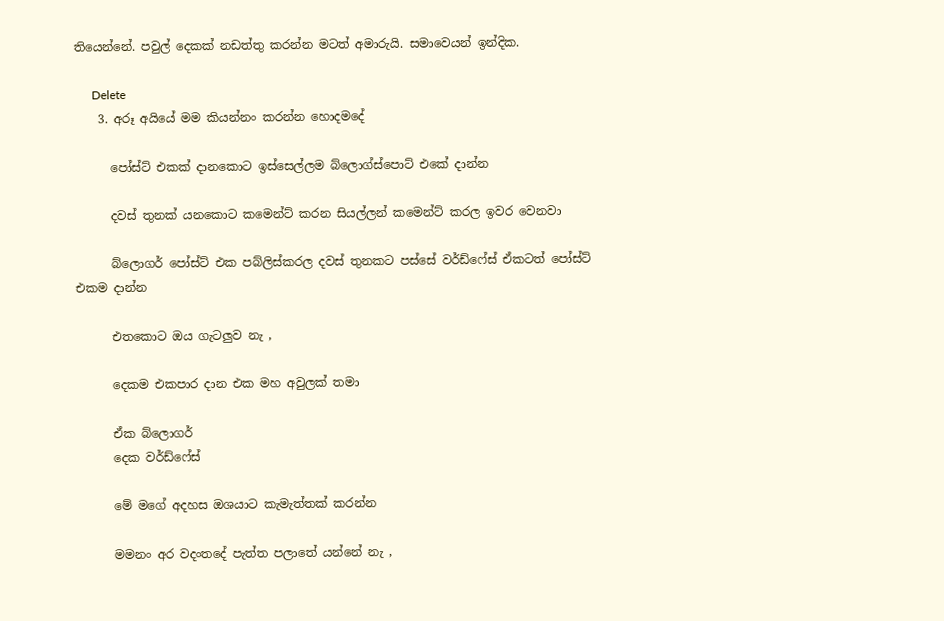තියෙන්නේ. පවුල් දෙකක් නඩත්තු කරන්න මටත් අමාරුයි. සමාවෙයන් ඉන්දික.

      Delete
    3. අරූ අයියේ මම කියන්නං කරන්න හොදමදේ

      පෝස්ට් එකක් දානකොට ඉස්සෙල්ලම බ්ලොග්ස්පොට් එකේ දාන්න

      දවස් තුනක් යනකොට කමෙන්ට් කරන සියල්ලන් කමෙන්ට් කරල ඉවර වෙනවා

      බ්ලොගර් පෝස්ට් එක පබ්ලිස්කරල දවස් තුනකට පස්සේ වර්ඩ්ෆේස් ඒකටත් පෝස්ට් එකම දාන්න

      එතකොට ඔය ගැටලුව නැ ,

      දෙකම එකපාර දාන එක මහ අවුලක් තමා

      ඒක බ්ලොගර්
      දෙක වර්ඩ්ෆේස්

      මේ මගේ අදහස ඔශයාට කැමැත්තක් කරන්න

      මමනං අර වදංතදේ පැත්ත පලාතේ යන්නේ නැ ,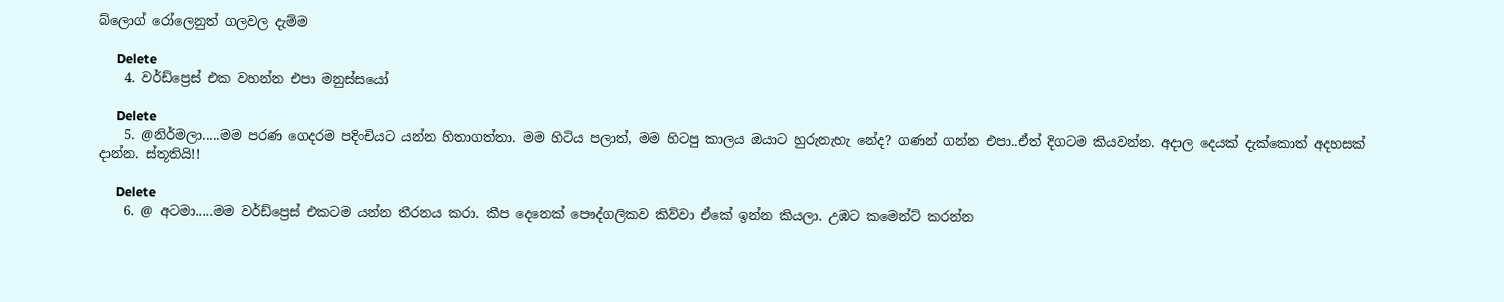බ්ලොග් රෝලෙනුත් ගලවල දැම්ම

      Delete
    4. වර්ඩ්ප්‍රෙස් එක වහන්න එපා මනුස්සයෝ

      Delete
    5. @නිර්මලා.....මම පරණ ගෙදරම පදිංචියට යන්න හිතාගත්තා. මම හිටිය පලාත්, මම හිටපු කාලය ඔයාට හුරුනැහැ නේද? ගණන් ගන්න එපා..ඒත් දිගටම කියවන්න. අදාල දෙයක් දැක්කොත් අදහසක් දාන්න. ස්තූතියි!!

      Delete
    6. @ අටමා.....මම වර්ඩ්ප්‍රෙස් එකටම යන්න තීරනය කරා. කීප දෙනෙක් පෞද්ගලිකව කිව්වා ඒකේ ඉන්න කියලා. උඹට කමෙන්ට් කරන්න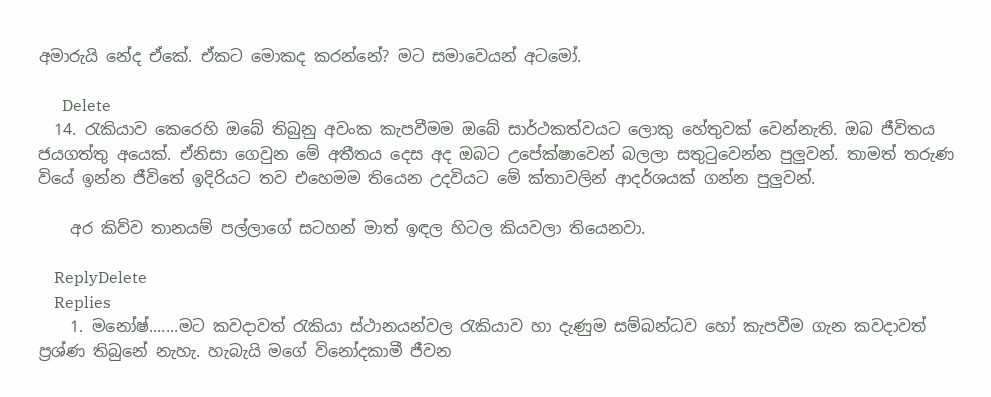අමාරුයි නේද ඒකේ. ඒකට මොකද කරන්නේ? මට සමාවෙයන් අටමෝ.

      Delete
  14. රැකියාව කෙරෙහි ඔබේ තිබුනු අවංක කැපවීමම ඔබේ සාර්ථකත්වයට ලොකු හේතුවක් වෙන්නැති. ඔබ ජීවිතය ජයගත්තු අයෙක්. ඒනිසා ගෙවුන මේ අතීතය දෙස අද ඔබට උපේක්ෂාවෙන් බලලා සතුටුවෙන්න පුලුවන්. තාමත් තරුණ වියේ ඉන්න ජීවිතේ ඉදිරියට තව එහෙමම තියෙන උදවියට මේ ක්තාවලින් ආදර්ශයක් ගන්න පුලුවන්.

    අර කිව්ව තානයම් පල්ලාගේ සටහන් මාත් ඉඳල හිටල කියවලා තියෙනවා.

    ReplyDelete
    Replies
    1. මනෝෂ්.......මට කවදාවත් රැකියා ස්ථානයන්වල රැකියාව හා දැණුම සම්බන්ධව හෝ කැපවීම ගැන කවදාවත් ප්‍රශ්ණ තිබුනේ නැහැ. හැබැයි මගේ විනෝදකාමී ජීවන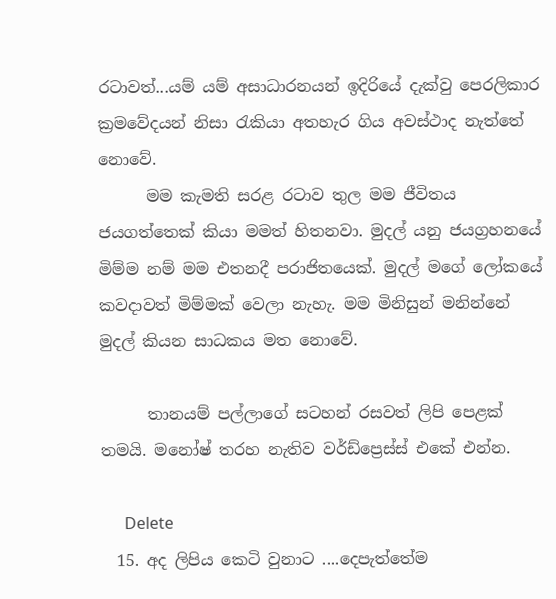රටාවත්...යම් යම් අසාධාරනයන් ඉදිරියේ දැක්වු පෙරලිකාර ක්‍රමවේදයන් නිසා රැකියා අතහැර ගිය අවස්ථාද නැත්තේ නොවේ.
      මම කැමති සරළ රටාව තුල මම ජීවිතය ජයගත්තෙක් කියා මමත් හිතනවා. මුදල් යනු ජයග්‍රහනයේ මිම්ම නම් මම එතනදී පරාජිතයෙක්. මුදල් මගේ ලෝකයේ කවදාවත් මිම්මක් වෙලා නැහැ. මම මිනිසුන් මනින්නේ මුදල් කියන සාධකය මත නොවේ.

      තානයම් පල්ලාගේ සටහන් රසවත් ලිපි පෙළක් තමයි. මනෝෂ් තරහ නැතිව වර්ඩ්ප්‍රෙස්ස් එකේ එන්න.

      Delete
  15. අද ලිපිය කෙටි වුනාට ....දෙපැත්තේම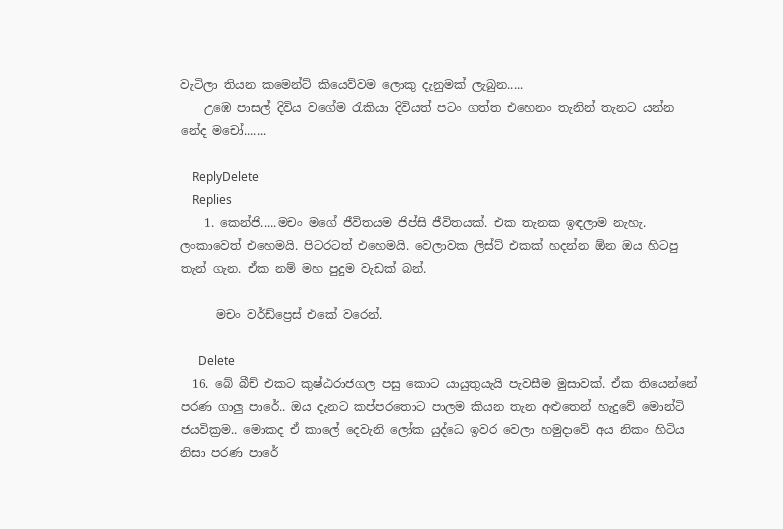වැටිලා තියන කමෙන්ට් කියෙව්වම ලොකු දැනුමක් ලැබුන.....
    උඹෙ පාසල් දිවිය වගේම රැකියා දිවියත් පටං ගත්ත එහෙනං තැනින් තැනට යන්න නේද මචෝ.......

    ReplyDelete
    Replies
    1. කෙන්ජි.....මචං මගේ ජීවිතයම ජිප්සි ජීවිතයක්. එක තැනක ඉඳලාම නැහැ. ලංකාවෙත් එහෙමයි. පිටරටත් එහෙමයි. වෙලාවක ලිස්ට් එකක් හදන්න ඕන ඔය හිටපු තැන් ගැන. ඒක නම් මහ පුදුම වැඩක් බන්.

      මචං වර්ඩ්ප්‍රෙස් එකේ වරෙන්.

      Delete
  16. බේ බීච් එකට කුෂ්ඨරාජගල පසු කොට යායුතුයැයි පැවසීම මුසාවක්. ඒක තියෙන්නේ පරණ ගාලු පාරේ.. ඔය දැනට කප්පරතොට පාලම කියන තැන අළුතෙන් හැදුවේ මොන්ටි ජයවික්‍රම.. මොකද ඒ කාලේ දෙවැනි ලෝක යුද්ධෙ ඉවර වෙලා හමුදාවේ අය නිකං හිටිය නිසා පරණ පාරේ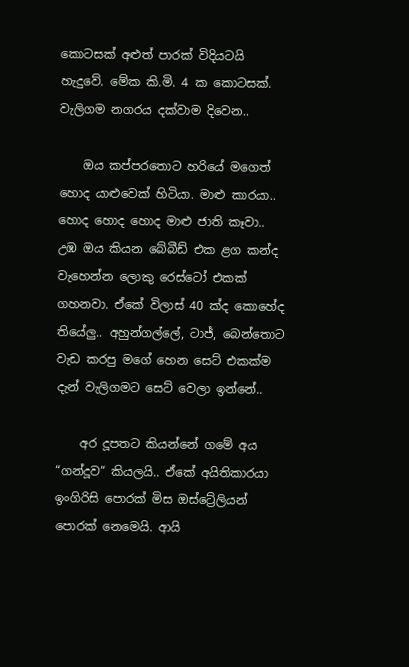කොටසක් අළුත් පාරක් විදියටයි හැදුවේ. මේක කි.මි. 4 ක කොටසක්. වැලිගම නගරය දක්වාම දිවෙන..

    ඔය කප්පරතොට හරියේ මගෙත් හොද යාළුවෙක් හිටියා. මාළු කාරයා.. හොද හොද හොද මාළු ජාති කෑවා.. උඹ ඔය කියන බේබීඩ් එක ළග කන්ද වැහෙන්න ලොකු රෙස්ටෝ එකක් ගහනවා. ඒකේ විලාස් 40 ක්ද කොහේද තියේලු.. අහුන්ගල්ලේ, ටාජ්, බෙන්තොට වැඩ කරපු මගේ හෙන සෙට් එකක්ම දැන් වැලිගමට සෙට් වෙලා ඉන්නේ..

    අර දූපතට කියන්නේ ගමේ අය “ගන්දූව“ කියලයි.. ඒකේ අයිතිකාරයා ඉංගිරිසි පොරක් මිස ඔස්ට්‍රේලියන් පොරක් නෙමෙයි. ආයි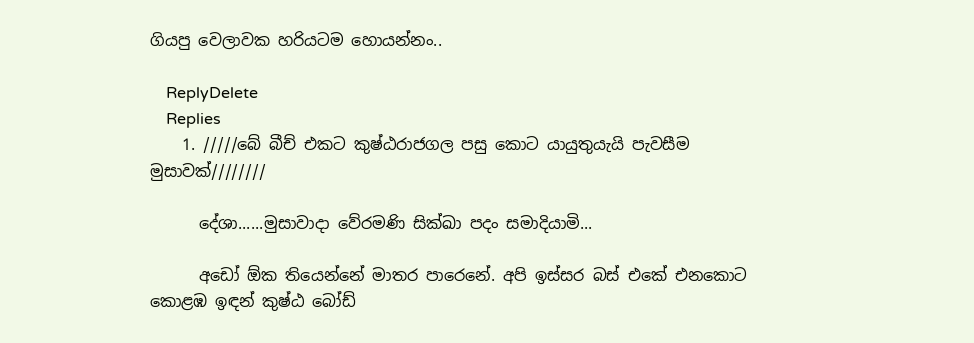ගියපු වෙලාවක හරියටම හොයන්නං..

    ReplyDelete
    Replies
    1. /////බේ බීච් එකට කුෂ්ඨරාජගල පසු කොට යායුතුයැයි පැවසීම මුසාවක්////////

      දේශා......මුසාවාදා වේරමණි සික්ඛා පදං සමාදියාමි...

      අඩෝ ඕක තියෙන්නේ මාතර පාරෙනේ. අපි ඉස්සර බස් එකේ එනකොට කොළඹ ඉඳන් කුෂ්ඨ බෝඩ්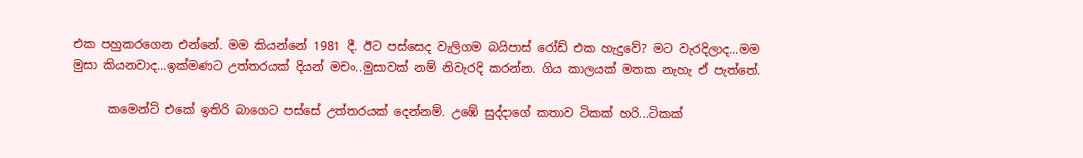එක පහුකරගෙන එන්නේ. මම කියන්නේ 1981 දී. ඊට පස්සෙද වැලිගම බයිපාස් රෝඩ් එක හැදුවේ? මට වැරදිලාද...මම මුසා කියනවාද...ඉක්මණට උත්තරයක් දියන් මචං..මුසාවක් නම් නිවැරදි කරන්න. ගිය කාලයක් මතක නැහැ ඒ පැත්තේ.

      කමෙන්ට් එකේ ඉතිරි බාගෙට පස්සේ උත්තරයක් දෙන්නම්. උඹේ සුද්දාගේ කතාව ටිකක් හරි...ටිකක්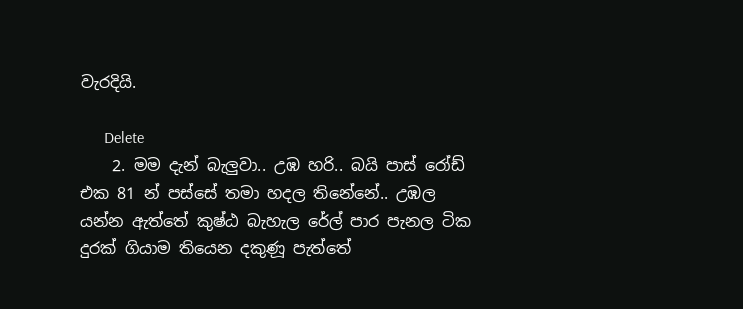වැරදියි.

      Delete
    2. මම දැන් බැලුවා.. උඹ හරි.. බයි පාස් රෝඩ් එක 81 න් පස්සේ තමා හදල තිනේනේ.. උඹල යන්න ඇත්තේ කුෂ්ඨ බැහැල රේල් පාර පැනල ටික දුරක් ගියාම තියෙන දකුණූ පැත්තේ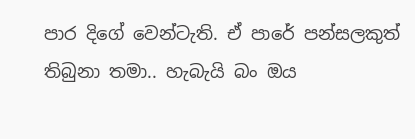පාර දිගේ වෙන්ටැති. ඒ පාරේ පන්සලකුත් තිබුනා තමා.. හැබැයි බං ඔය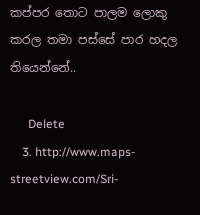කප්පර තොට පාලම ලොකු කරල තමා පස්සේ පාර හදල තියෙන්නේ..

      Delete
    3. http://www.maps-streetview.com/Sri-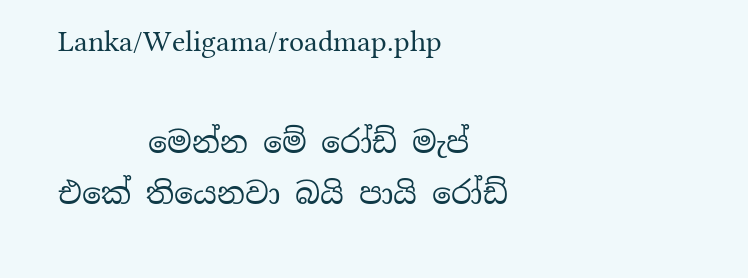Lanka/Weligama/roadmap.php

      මෙන්න මේ රෝඩ් මැප් එකේ තියෙනවා බයි පායි රෝඩ්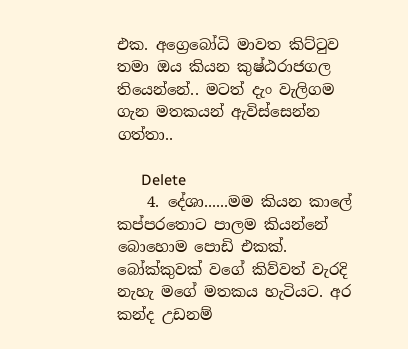එක. අග්‍රෙබෝධි මාවත කිට්ටුව තමා ඔය කියන කුෂ්ඨරාජගල තියෙන්නේ.. මටත් දැං වැලිගම ගැන මතකයන් ඇවිස්සෙන්න ගත්තා..

      Delete
    4. දේශා......මම කියන කාලේ කප්පරතොට පාලම කියන්නේ බොහොම පොඩි එකක්. බෝක්කුවක් වගේ කිව්වත් වැරදි නැහැ මගේ මතකය හැටියට. අර කන්ද උඩනම්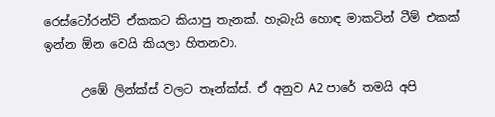රෙස්ටෝරන්ට් ඒකකට කියාපු තැනක්. හැබැයි හොඳ මාකටින් ටීම් එකක් ඉන්න ඕන වෙයි කියලා හිතනවා.

      උඹේ ලින්ක්ස් වලට තෑන්ක්ස්. ඒ අනුව A2 පාරේ තමයි අපි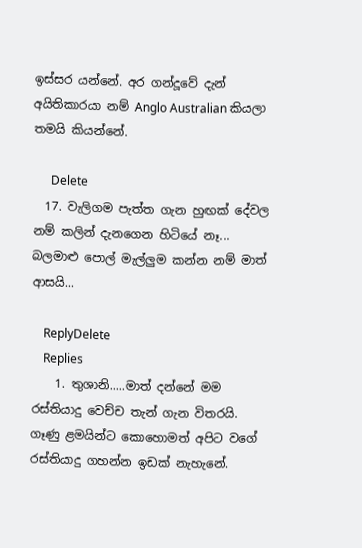ඉස්සර යන්නේ. අර ගන්දූවේ දැන් අයිතිකාරයා නම් Anglo Australian කියලා තමයි කියන්නේ.

      Delete
  17. වැලිගම පැත්ත ගැන හුඟක් දේවල නම් කලින් දැනගෙන හිටියේ නෑ... බලමාළු පොල් මැල්ලුම කන්න නම් මාත් ආසයි...

    ReplyDelete
    Replies
    1. තුශානි.....මාත් දන්නේ මම රස්තියාදු වෙච්ච තැන් ගැන විතරයි. ගෑණු ළමයින්ට කොහොමත් අපිට වගේ රස්තියාදු ගහන්න ඉඩක් නැහැනේ.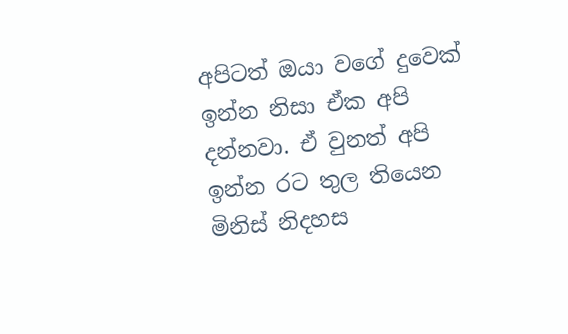අපිටත් ඔයා වගේ දුවෙක් ඉන්න නිසා ඒක අපි දන්නවා. ඒ වුනත් අපි ඉන්න රට තුල තියෙන මිනිස් නිදහස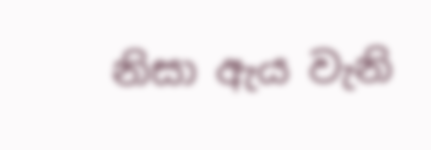නිසා ඇය වැනි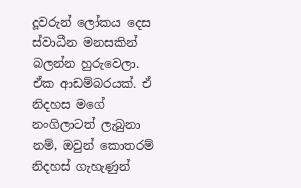දූවරුන් ලෝකය දෙස ස්වාධීන මනසකින් බලන්න හුරුවෙලා. ඒක ආඩම්බරයක්. ඒ නිදහස මගේ නංගිලාටත් ලැබුනා නම්, ඔවුන් කොතරම් නිදහස් ගැහැණුන්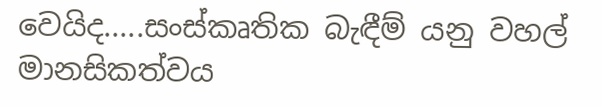වෙයිද.....සංස්කෘතික බැඳීම් යනු වහල් මානසිකත්වය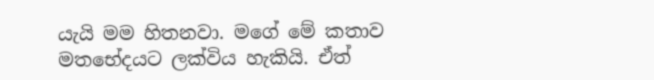යැයි මම හිතනවා. මගේ මේ කතාව මතභේදයට ලක්විය හැකියි. ඒත්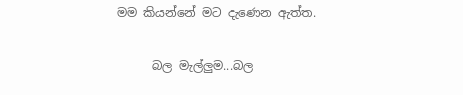මම කියන්නේ මට දැණෙන ඇත්ත.

      බල මැල්ලුම...බල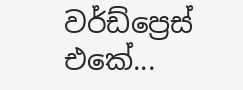වර්ඩ්ප්‍රෙස් එකේ...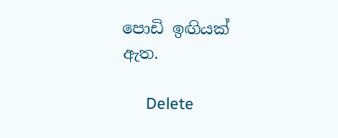පොඩි ඉඟියක් ඇත.

      Delete